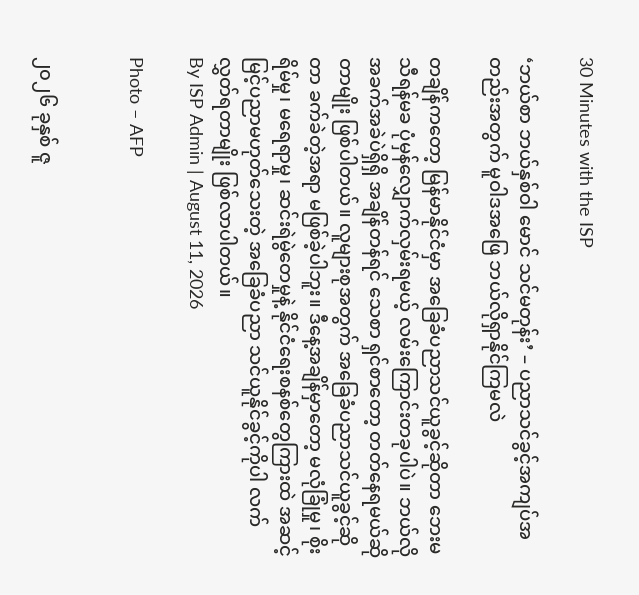30 Minutes with the ISP

‘ဘယ်စာ ဘယ်နှစ်ဝါ မောင် သင်မတုန်း’ – ပညာသင်ခွင့်အကျပ်အတည်းအတွက် မူဝါဒအဖြေ ဘယ်လိုရှာနိုင်ကြမလဲ

တချိန်ကတော့ မြန်မာနိုင်ငံမှာ အခြေခံပညာသင်ယူခွင့်ဆိုတာ ဘေးမသီရန်မခ ပုံမှန်လျှောက်လှမ်းရမယ့် လမ်းကြောင်းတခုပါပဲ။ ဘယ်လိုအခက်အခဲပဲရှိရှိ အချိန်တန်ရင် သေစာ ရှင်စာတော့ တတ်နေရမယ်ဆိုတာမျိုး ဖြစ်ပါတယ်။ လူများစုအတွက် အခြေခံပညာသင်ယူခွင့်ဆိုတာ ခက်ခဲတဲ့အရာ မဖြစ်ခဲ့ပါဘူး။ ဒီနေ့အချိန်မှာတော့ မလုံခြုံမှု၊ စိုးရိမ်မှု၊ မရေရာမှု၊ ဆင်းရဲမွဲတေမှုနဲ့ နိုင်ငံရေးစနစ်တွေကြားထဲ အဆင့်မြင့်ပညာမဟုတ်သေးတဲ့ အခြေခံပညာ သင်ယူနိုင်ခွင့်ကိုပါ လက်လွှတ်ရတာမျိုး ဖြစ်လာပါတယ်။
By ISP Admin | August 11, 2026

Photo – AFP


၂၀၂၆ ခုနှစ် ဇူ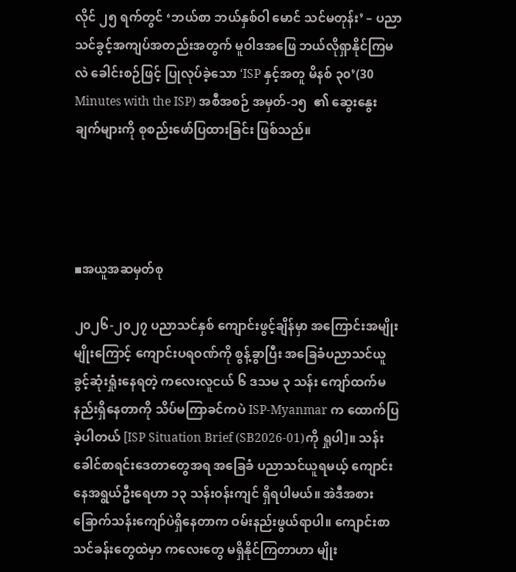လိုင် ၂၅ ရက်တွင် ‘ဘယ်စာ ဘယ်နှစ်ဝါ မောင် သင်မတုန်း’ – ပညာသင်ခွင့်အကျပ်အတည်းအတွက် မူဝါဒအဖြေ ဘယ်လိုရှာနိုင်ကြမလဲ ခေါင်းစဉ်ဖြင့် ပြုလုပ်ခဲ့သော ‘ISP နှင့်အတူ မိနစ် ၃၀’(30 Minutes with the ISP) အစီအစဉ် အမှတ်-၁၅  ၏ ဆွေးနွေးချက်များကို စုစည်းဖော်ပြထားခြင်း ဖြစ်သည်။




▪အယူအဆမှတ်စု

၂၀၂၆-၂၀၂၇ ပညာသင်နှစ် ကျောင်းဖွင့်ချိန်မှာ အကြောင်းအမျိုးမျိုးကြောင့် ကျောင်းပရဝဏ်ကို စွန့်ခွာပြီး အခြေခံပညာသင်ယူခွင့်ဆုံးရှုံးနေရတဲ့ ကလေးလူငယ် ၆ ဒသမ ၃ သန်း ကျော်ထက်မနည်းရှိနေတာကို သိပ်မကြာခင်ကပဲ ISP-Myanmar က ထောက်ပြခဲ့ပါတယ် [ISP Situation Brief (SB2026-01)ကို ရှုပါ]။ သန်းခေါင်စာရင်းဒေတာတွေအရ အခြေခံ ပညာသင်ယူရမယ့် ကျောင်းနေအရွယ်ဦးရေဟာ ၁၃ သန်းဝန်းကျင် ရှိရပါမယ်။ အဲဒီအစား ခြောက်သန်းကျော်ပဲရှိနေတာက ဝမ်းနည်းဖွယ်ရာပါ။ ကျောင်းစာသင်ခန်းတွေထဲမှာ ကလေးတွေ မရှိနိုင်ကြတာဟာ မျိုး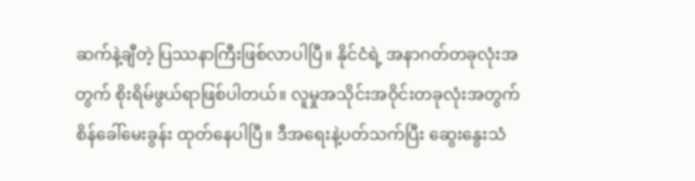ဆက်နဲ့ချီတဲ့ ပြဿနာကြီးဖြစ်လာပါပြီ။ နိုင်ငံရဲ့ အနာဂတ်တခုလုံးအတွက် စိုးရိမ်ဖွယ်ရာဖြစ်ပါတယ်။ လူမှုအသိုင်းအဝိုင်းတခုလုံးအတွက် စိန်ခေါ်မေးခွန်း ထုတ်နေပါပြီ။ ဒီအရေးနဲ့ပတ်သက်ပြီး ဆွေးနွေးသံ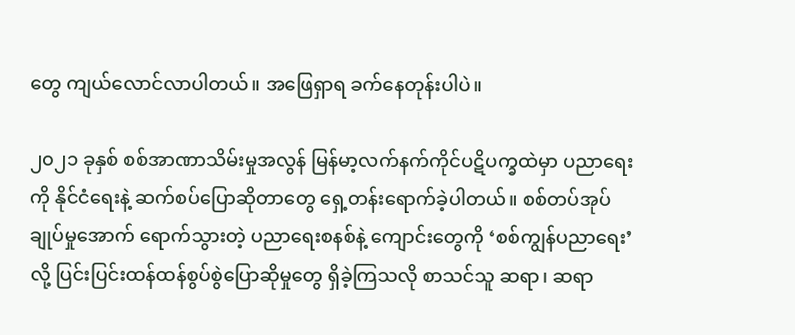တွေ ကျယ်လောင်လာပါတယ်။ အဖြေရှာရ ခက်နေတုန်းပါပဲ။

၂၀၂၁ ခုနှစ် စစ်အာဏာသိမ်းမှုအလွန် မြန်မာ့လက်နက်ကိုင်ပဋိပက္ခထဲမှာ ပညာရေးကို နိုင်ငံရေးနဲ့ ဆက်စပ်ပြောဆိုတာတွေ ရှေ့တန်းရောက်ခဲ့ပါတယ်။ စစ်တပ်အုပ်ချုပ်မှုအောက် ရောက်သွားတဲ့ ပညာရေးစနစ်နဲ့ ကျောင်းတွေကို ‘စစ်ကျွန်ပညာရေး’လို့ ပြင်းပြင်းထန်ထန်စွပ်စွဲပြောဆိုမှုတွေ ရှိခဲ့ကြသလို စာသင်သူ ဆရာ၊ ဆရာ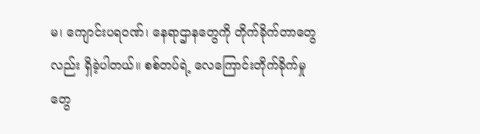မ၊ ကျောင်းပရဝဏ်၊ နေရာဌာနတွေကို တိုက်ခိုက်တာတွေလည်း ရှိခဲ့ပါတယ်။ စစ်တပ်ရဲ့ လေကြောင်းတိုက်ခိုက်မှုတွေ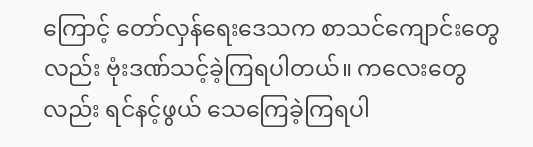ကြောင့် တော်လှန်ရေးဒေသက စာသင်ကျောင်းတွေလည်း ဗုံးဒဏ်သင့်ခဲ့ကြရပါတယ်။ ကလေးတွေလည်း ရင်နင့်ဖွယ် သေကြေခဲ့ကြရပါ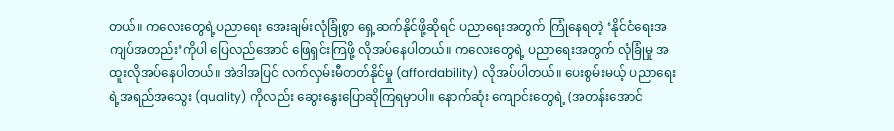တယ်။ ကလေးတွေရဲ့ပညာရေး အေးချမ်းလုံခြုံစွာ ရှေ့ဆက်နိုင်ဖို့ဆိုရင် ပညာရေးအတွက် ကြုံနေရတဲ့ ‘နိုင်ငံရေးအကျပ်အတည်း’ကိုပါ ပြေလည်အောင် ဖြေရှင်းကြဖို့ လိုအပ်နေပါတယ်။ ကလေးတွေရဲ့ ပညာရေးအတွက် လုံခြုံမှု အထူးလိုအပ်နေပါတယ်။ အဲဒါအပြင် လက်လှမ်းမီတတ်နိုင်မှု (affordability) လိုအပ်ပါတယ်။ ပေးစွမ်းမယ့် ပညာရေးရဲ့အရည်အသွေး (quality) ကိုလည်း ဆွေးနွေးပြောဆိုကြရမှာပါ။ နောက်ဆုံး ကျောင်းတွေရဲ့ (အတန်းအောင်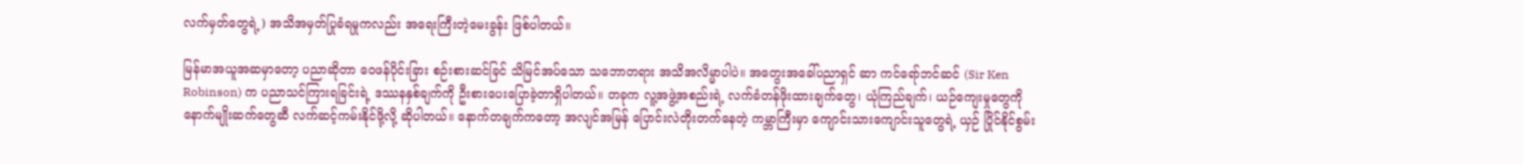လက်မှတ်တွေရဲ့) အသိအမှတ်ပြုခံရမှုကလည်း အရေးကြီးတဲ့မေးခွန်း ဖြစ်ပါတယ်။

မြန်မာအယူအဆမှာတော့ ပညာဆိုတာ ဝေဖန်ပိုင်းခြား စဉ်းစားဆင်ခြင် သိမြင်အပ်သော သဘောတရား အသိအလိမ္မာပါပဲ။ အတွေးအခေါ်ပညာရှင် ဆာ ကင်ရော်ဘင်ဆင် (Sir Ken Robinson) က ပညာသင်ကြားရခြင်းရဲ့ ဒဿနနှစ်ချက်ကို ဦးစားပေးပြောခဲ့တာရှိပါတယ်။ တခုက လူ့အဖွဲ့အစည်းရဲ့ လက်ခံတန်ဖိုးထားချက်တွေ၊ ယုံကြည်ချက်၊ ယဉ်ကျေးမှုတွေကို နောက်မျိုးဆက်တွေဆီ လက်ဆင့်ကမ်းနိုင်ဖို့လို့ ဆိုပါတယ်။ နောက်တချက်ကတော့ အလျင်အမြန် ပြောင်းလဲတိုးတက်နေတဲ့ ကမ္ဘာကြီးမှာ ကျောင်းသားကျောင်းသူတွေရဲ့ ယှဉ် ပြိုင်နိုင်စွမ်း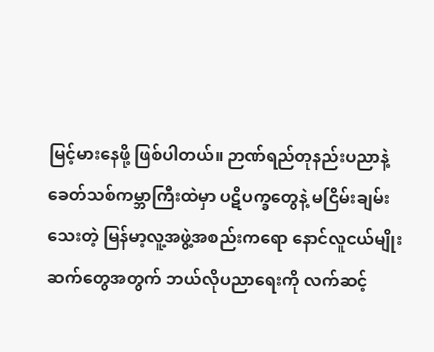မြင့်မားနေဖို့ ဖြစ်ပါတယ်။ ဉာဏ်ရည်တုနည်းပညာနဲ့ ခေတ်သစ်ကမ္ဘာကြီးထဲမှာ ပဋိပက္ခတွေနဲ့ မငြိမ်းချမ်းသေးတဲ့ မြန်မာ့လူ့အဖွဲ့အစည်းကရော နောင်လူငယ်မျိုးဆက်တွေအတွက် ဘယ်လိုပညာရေးကို လက်ဆင့်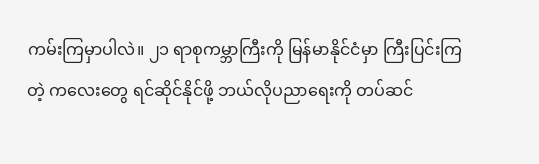ကမ်းကြမှာပါလဲ။ ၂၁ ရာစုကမ္ဘာကြီးကို မြန်မာနိုင်ငံမှာ ကြီးပြင်းကြတဲ့ ကလေးတွေ ရင်ဆိုင်နိုင်ဖို့ ဘယ်လိုပညာရေးကို တပ်ဆင်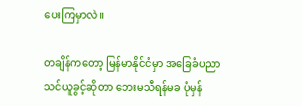ပေးကြမှာလဲ။

တချိန်ကတော့ မြန်မာနိုင်ငံမှာ အခြေခံပညာသင်ယူခွင့်ဆိုတာ ဘေးမသီရန်မခ ပုံမှန်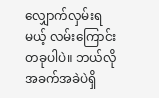လျှောက်လှမ်းရမယ့် လမ်းကြောင်းတခုပါပဲ။ ဘယ်လိုအခက်အခဲပဲရှိ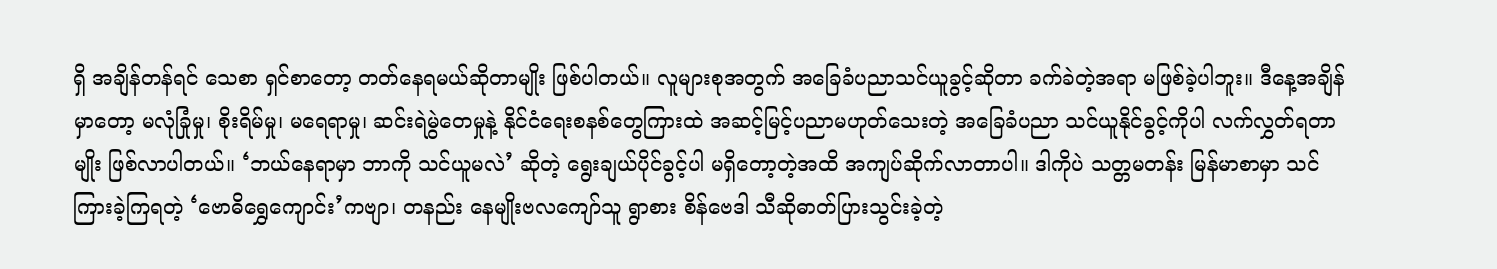ရှိ အချိန်တန်ရင် သေစာ ရှင်စာတော့ တတ်နေရမယ်ဆိုတာမျိုး ဖြစ်ပါတယ်။ လူများစုအတွက် အခြေခံပညာသင်ယူခွင့်ဆိုတာ ခက်ခဲတဲ့အရာ မဖြစ်ခဲ့ပါဘူး။ ဒီနေ့အချိန်မှာတော့ မလုံခြုံမှု၊ စိုးရိမ်မှု၊ မရေရာမှု၊ ဆင်းရဲမွဲတေမှုနဲ့ နိုင်ငံရေးစနစ်တွေကြားထဲ အဆင့်မြင့်ပညာမဟုတ်သေးတဲ့ အခြေခံပညာ သင်ယူနိုင်ခွင့်ကိုပါ လက်လွှတ်ရတာမျိုး ဖြစ်လာပါတယ်။ ‘ဘယ်နေရာမှာ ဘာကို သင်ယူမလဲ’ ဆိုတဲ့ ရွေးချယ်ပိုင်ခွင့်ပါ မရှိတော့တဲ့အထိ အကျပ်ဆိုက်လာတာပါ။ ဒါကိုပဲ သတ္တမတန်း မြန်မာစာမှာ သင်ကြားခဲ့ကြရတဲ့ ‘ဗောဓိရွှေကျောင်း’ကဗျာ၊ တနည်း နေမျိုးဗလကျော်သူ ရွာစား စိန်ဗေဒါ သီဆိုဓာတ်ပြားသွင်းခဲ့တဲ့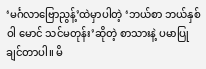‘မင်္ဂလာဗြောညွန့်’ထဲမှာပါတဲ့ ‘ဘယ်စာ ဘယ်နှစ်ဝါ မောင် သင်မတုန်း’ဆိုတဲ့ စာသားနဲ့ ပမာပြုချင်တာပါ။ မိ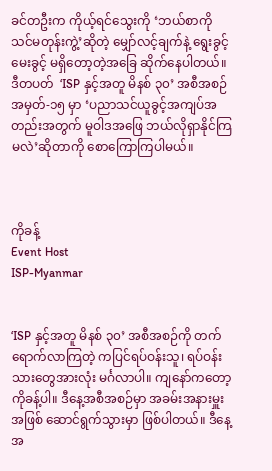ခင်တဦးက ကိုယ့်ရင်သွေးကို ‘ဘယ်စာကို သင်မတုန်းကွဲ့’ဆိုတဲ့ မျှော်လင့်ချက်နဲ့ ရွေးခွင့် မေးခွင့် မရှိတော့တဲ့အခြေ ဆိုက်နေပါတယ်။ ဒီတပတ်  ‘ISP နှင့်အတူ မိနစ် ၃၀’ အစီအစဉ် အမှတ်-၁၅ မှာ ‘ပညာသင်ယူခွင့်အကျပ်အတည်းအတွက် မူဝါဒအဖြေ ဘယ်လိုရှာနိုင်ကြမလဲ’ဆိုတာကို စောကြောကြပါမယ်။



ကိုခန့်
Event Host
ISP-Myanmar


‘ISP နှင့်အတူ မိနစ် ၃၀’ အစီအစဉ်ကို တက်ရောက်လာကြတဲ့ ကပြင်ရပ်ဝန်းသူ၊ ရပ်ဝန်းသားတွေအားလုံး မင်္ဂလာပါ။ ကျနော်ကတော့ ကိုခန့်ပါ။ ဒီနေ့အစီအစဉ်မှာ အခမ်းအနားမှူးအဖြစ် ဆောင်ရွက်သွားမှာ ဖြစ်ပါတယ်။ ဒီနေ့အ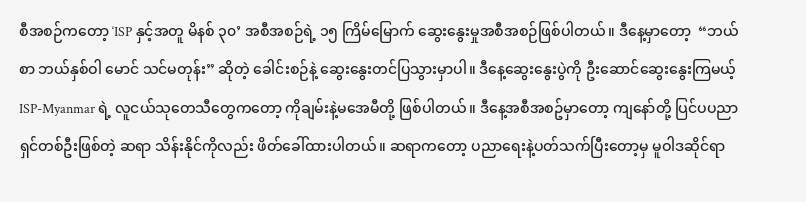စီအစဉ်ကတော့ ‘ISP နှင့်အတူ မိနစ် ၃၀’ အစီအစဉ်ရဲ့ ၁၅ ကြိမ်မြောက် ဆွေးနွေးမှုအစီအစဉ်ဖြစ်ပါတယ်။ ဒီနေ့မှာတော့  “ဘယ်စာ ဘယ်နှစ်ဝါ မောင် သင်မတုန်း” ဆိုတဲ့ ခေါင်းစဉ်နဲ့ ဆွေးနွေးတင်ပြသွားမှာပါ။ ဒီနေ့ဆွေးနွေးပွဲကို ဦးဆောင်ဆွေးနွေးကြမယ့် ISP-Myanmar ရဲ့ လူငယ်သုတေသီတွေကတော့ ကိုချမ်းနဲ့မအေမီတို့ ဖြစ်ပါတယ်။ ဒီနေ့အစီအစဥ်မှာတော့ ကျနော်တို့ ပြင်ပပညာရှင်တစ်ဦးဖြစ်တဲ့ ဆရာ သိန်းနိုင်ကိုလည်း ဖိတ်ခေါ်ထားပါတယ်။ ဆရာကတော့ ပညာရေးနဲ့ပတ်သက်ပြီးတော့မှ မူဝါဒဆိုင်ရာ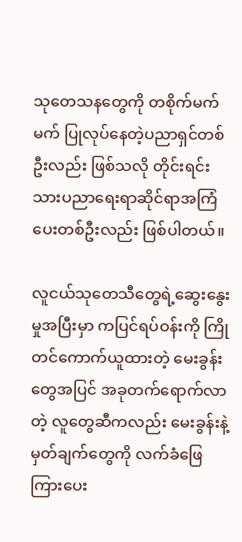သုတေသနတွေကို တစိုက်မက်မက် ပြုလုပ်နေတဲ့ပညာရှင်တစ်ဦးလည်း ဖြစ်သလို တိုင်းရင်းသားပညာရေးရာဆိုင်ရာအကြံပေးတစ်ဦးလည်း ဖြစ်ပါတယ်။

လူငယ်သုတေသီတွေရဲ့ဆွေးနွေးမှုအပြီးမှာ ကပြင်ရပ်ဝန်းကို ကြိုတင်ကောက်ယူထားတဲ့ မေးခွန်းတွေအပြင် အခုတက်ရောက်လာတဲ့ လူတွေဆီကလည်း မေးခွန်းနဲ့ မှတ်ချက်တွေကို လက်ခံဖြေကြားပေး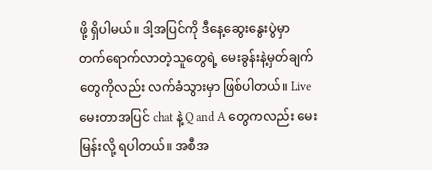ဖို့ ရှိပါမယ်။ ဒါ့အပြင်ကို ဒီနေ့ဆွေးနွေးပွဲမှာ တက်ရောက်လာတဲ့သူတွေရဲ့ မေးခွန်းနဲ့မှတ်ချက်တွေကိုလည်း လက်ခံသွားမှာ ဖြစ်ပါတယ်။ Live မေးတာအပြင် chat နဲ့ Q and A တွေကလည်း မေးမြန်းလို့ ရပါတယ်။ အစီအ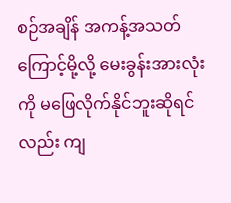စဉ်အချိန် အကန့်အသတ်ကြောင့်မို့လို့ မေးခွန်းအားလုံးကို မဖြေလိုက်နိုင်ဘူးဆိုရင်လည်း ကျ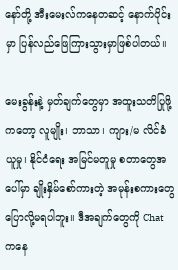နော်တို့ အီးမေးလ်ကနေတဆင့် နောက်ပိုင်းမှာ ပြန်လည်ဖြေကြားသွားမှာဖြစ်ပါတယ်။

မေးခွန်းနဲ့ မှတ်ချက်တွေမှာ အထူးသတိပြုဖို့ကတော့ လူမျိုး၊ ဘာသာ၊ ကျား/မ လိင်ခံယူမှု၊ နိုင်ငံရေး အမြင်မတူမှု စတာတွေအပေါ်မှာ ချိုးနှိမ်စော်ကားတဲ့ အမုန်းစကားတွေ ပြောလို့မရပါဘူး။ ဒီအချက်တွေကို Chat ကနေ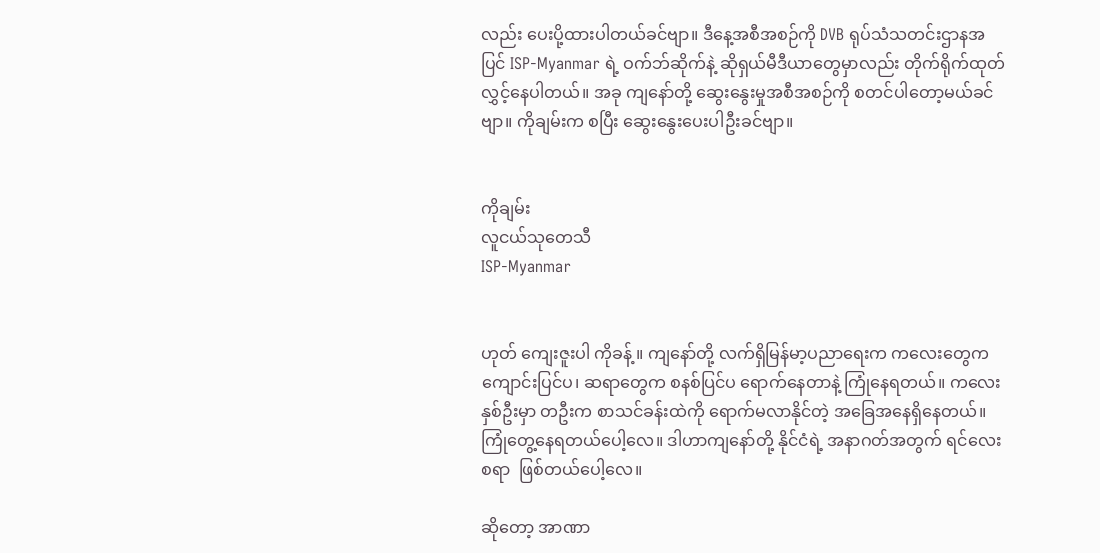လည်း ပေးပို့ထားပါတယ်ခင်ဗျာ။ ဒီနေ့အစီအစဉ်ကို DVB ရုပ်သံသတင်းဌာနအပြင် ISP-Myanmar ရဲ့ ဝက်ဘ်ဆိုက်နဲ့ ဆိုရှယ်မီဒီယာတွေမှာလည်း တိုက်ရိုက်ထုတ်လွှင့်နေပါတယ်။ အခု ကျနော်တို့ ဆွေးနွေးမှုအစီအစဉ်ကို စတင်ပါတော့မယ်ခင်ဗျာ။ ကိုချမ်းက စပြီး ဆွေးနွေးပေးပါဦးခင်ဗျာ။


ကိုချမ်း
လူငယ်သုတေသီ
ISP-Myanmar


ဟုတ် ကျေးဇူးပါ ကိုခန့် ။ ကျနော်တို့ လက်ရှိမြန်မာ့ပညာရေးက ကလေးတွေက ကျောင်းပြင်ပ၊ ဆရာတွေက စနစ်ပြင်ပ ရောက်နေတာနဲ့ ကြုံနေရတယ်။ ကလေးနှစ်ဦးမှာ တဦးက စာသင်ခန်းထဲကို ရောက်မလာနိုင်တဲ့ အခြေအနေရှိနေတယ်။ ကြုံတွေ့နေရတယ်ပေါ့လေ။ ဒါဟာကျနော်တို့ နိုင်ငံရဲ့ အနာဂတ်အတွက် ရင်လေးစရာ  ဖြစ်တယ်ပေါ့လေ။

ဆိုတော့ အာဏာ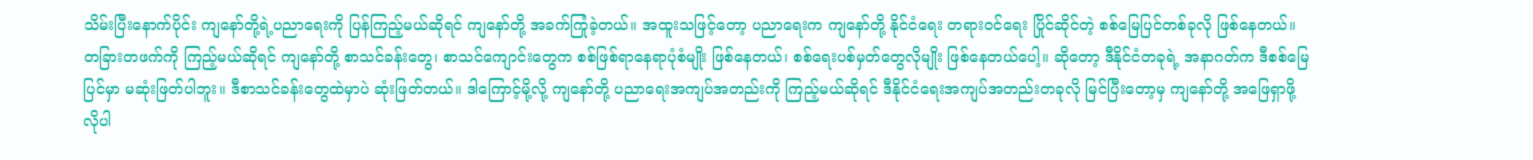သိမ်းပြီးနောက်ပိုင်း ကျနော်တို့ရဲ့ပညာရေးကို ပြန်ကြည့်မယ်ဆိုရင် ကျနော်တို့ အခက်ကြုံခဲ့တယ်။ အထူးသဖြင့်တော့ ပညာရေးက ကျနော်တို့ နိုင်ငံရေး တရားဝင်ရေး ပြိုင်ဆိုင်တဲ့ စစ်မြေပြင်တစ်ခုလို ဖြစ်နေတယ်။ တခြားတဖက်ကို ကြည့်မယ်ဆိုရင် ကျနော်တို့ စာသင်ခန်းတွေ၊ စာသင်ကျောင်းတွေက စစ်ဖြစ်ရာနေရာပုံစံမျိုး ဖြစ်နေတယ်၊ စစ်ရေးပစ်မှတ်တွေလိုမျိုး ဖြစ်နေတယ်ပေါ့။ ဆိုတော့ ဒီနိုင်ငံတခုရဲ့ အနာဂတ်က ဒီစစ်မြေပြင်မှာ မဆုံးဖြတ်ပါဘူး။ ဒီစာသင်ခန်းတွေထဲမှာပဲ ဆုံးဖြတ်တယ်။ ဒါကြောင့်မို့လို့ ကျနော်တို့ ပညာရေးအကျပ်အတည်းကို ကြည့်မယ်ဆိုရင် ဒီနိုင်ငံရေးအကျပ်အတည်းတခုလို မြင်ပြီးတော့မှ ကျနော်တို့ အဖြေရှာဖို့ လိုပါ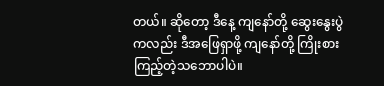တယ်။ ဆိုတော့ ဒီနေ့ ကျနော်တို့ ဆွေးနွေးပွဲကလည်း ဒီအဖြေရှာဖို့ ကျနော်တို့ ကြိုးစားကြည့်တဲ့သဘောပါပဲ။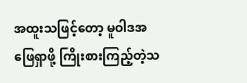အထူးသဖြင့်တော့ မူဝါဒအဖြေရှာဖို့ ကြိုးစားကြည့်တဲ့သ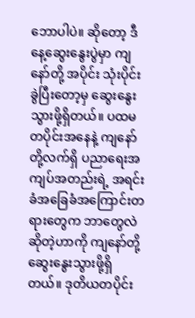ဘောပါပဲ။ ဆိုတော့ ဒီနေ့ဆွေးနွေးပွဲမှာ ကျနော်တို့ အပိုင်း သုံးပိုင်း ခွဲပြီးတော့မှ ဆွေးနွေးသွားဖို့ရှိတယ်။ ပထမတပိုင်းအနေနဲ့ ကျနော်တို့လက်ရှိ ပညာရေးအကျပ်အတည်းရဲ့ အရင်းခံအခြေခံအကြောင်းတရားတွေက ဘာတွေလဲဆိုတဲ့ဟာကို ကျနော်တို့ ဆွေးနွေးသွားဖို့ရှိတယ်။ ဒုတိယတပိုင်း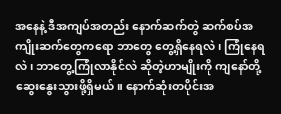အနေနဲ့ ဒီအကျပ်အတည်း နောက်ဆက်တွဲ ဆက်စပ်အကျိုးဆက်တွေကရော ဘာတွေ တွေ့ရှိနေရလဲ၊ ကြုံနေရလဲ၊ ဘာတွေ့ကြုံလာနိုင်လဲ ဆိုတဲ့ဟာမျိုးကို ကျနော်တို့ ဆွေးနွေးသွားဖို့ရှိမယ်။ နောက်ဆုံးတပိုင်းအ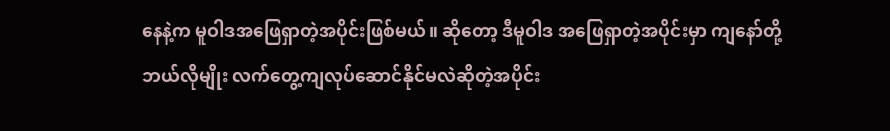နေနဲ့က မူဝါဒအဖြေရှာတဲ့အပိုင်းဖြစ်မယ်။ ဆိုတော့ ဒီမူဝါဒ အဖြေရှာတဲ့အပိုင်းမှာ ကျနော်တို့ ဘယ်လိုမျိုး လက်တွေ့ကျလုပ်ဆောင်နိုင်မလဲဆိုတဲ့အပိုင်း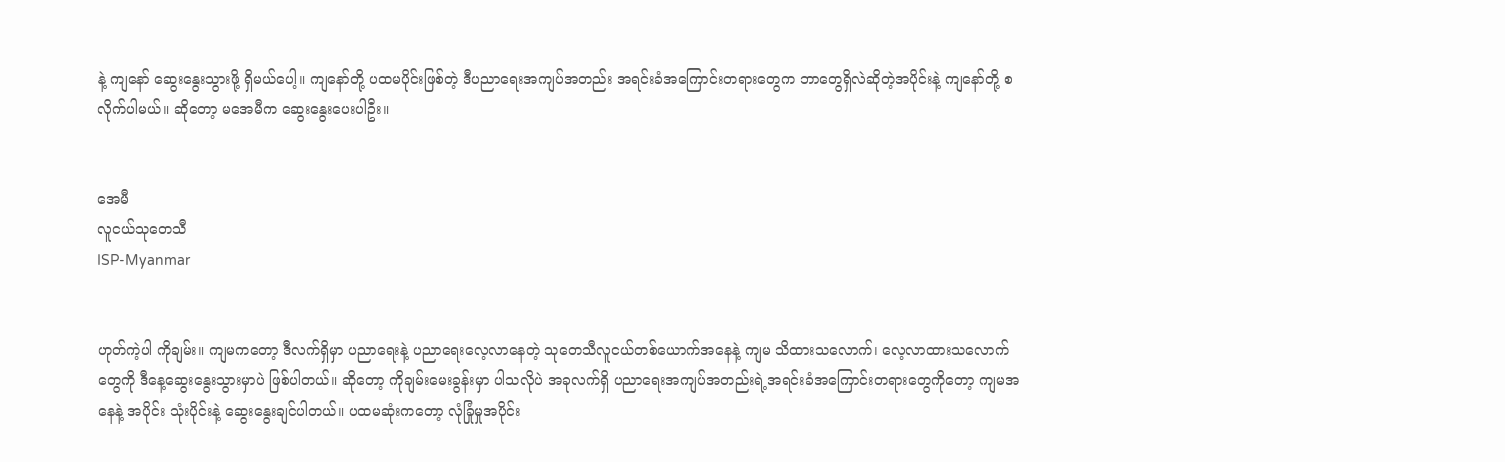နဲ့ ကျနော် ဆွေးနွေးသွားဖို့ ရှိမယ်ပေါ့။ ကျနော်တို့ ပထမပိုင်းဖြစ်တဲ့ ဒီပညာရေးအကျပ်အတည်း အရင်းခံအကြောင်းတရားတွေက ဘာတွေရှိလဲဆိုတဲ့အပိုင်းနဲ့ ကျနော်တို့ စလိုက်ပါမယ်။ ဆိုတော့ မအေမီက ဆွေးနွေးပေးပါဦး။


အေမီ
လူငယ်သုတေသီ
ISP-Myanmar


ဟုတ်ကဲ့ပါ ကိုချမ်း။ ကျမကတော့ ဒီလက်ရှိမှာ ပညာရေးနဲ့ ပညာရေးလေ့လာနေတဲ့ သုတေသီလူငယ်တစ်ယောက်အနေနဲ့ ကျမ သိထားသလောက်၊ လေ့လာထားသလောက်တွေကို ဒီနေ့ဆွေးနွေးသွားမှာပဲ ဖြစ်ပါတယ်။ ဆိုတော့ ကိုချမ်းမေးခွန်းမှာ ပါသလိုပဲ အခုလက်ရှိ ပညာရေးအကျပ်အတည်းရဲ့အရင်းခံအကြောင်းတရားတွေကိုတော့ ကျမအနေနဲ့ အပိုင်း သုံးပိုင်းနဲ့ ဆွေးနွေးချင်ပါတယ်။ ပထမဆုံးကတော့ လုံခြုံမှုအပိုင်း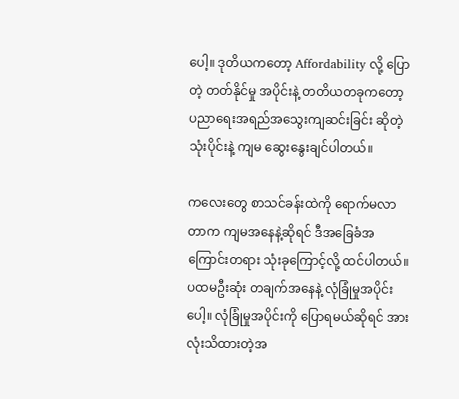ပေါ့။ ဒုတိယကတော့ Affordability လို့ ပြောတဲ့ တတ်နိုင်မှု အပိုင်းနဲ့ တတိယတခုကတော့ ပညာရေးအရည်အသွေးကျဆင်းခြင်း ဆိုတဲ့ သုံးပိုင်းနဲ့ ကျမ ဆွေးနွေးချင်ပါတယ်။

ကလေးတွေ စာသင်ခန်းထဲကို ရောက်မလာတာက ကျမအနေနဲ့ဆိုရင် ဒီအခြေခံအကြောင်းတရား သုံးခုကြောင့်လို့ ထင်ပါတယ်။ ပထမဦးဆုံး တချက်အနေနဲ့ လုံခြုံမှုအပိုင်းပေါ့။ လုံခြုံမှုအပိုင်းကို ပြောရမယ်ဆိုရင် အားလုံးသိထားတဲ့အ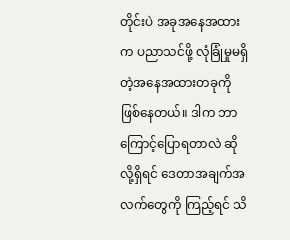တိုင်းပဲ အခုအနေအထားက ပညာသင်ဖို့ လုံခြုံမှုမရှိတဲ့အနေအထားတခုကို ဖြစ်နေတယ်။ ဒါက ဘာကြောင့်ပြောရတာလဲ ဆိုလို့ရှိရင် ဒေတာအချက်အလက်တွေကို ကြည့်ရင် သိ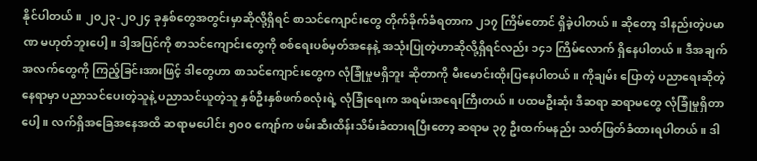နိုင်ပါတယ်။ ၂၀၂၃-၂၀၂၄ ခုနှစ်တွေအတွင်းမှာဆိုလို့ရှိရင် စာသင်ကျောင်းတွေ တိုက်ခိုက်ခံရတာက ၂၁၇ ကြိမ်တောင် ရှိခဲ့ပါတယ်။ ဆိုတော့ ဒါနည်းတဲ့ပမာဏ မဟုတ်ဘူးပေါ့။ ဒါ့အပြင်ကို စာသင်ကျောင်းတွေကို စစ်ရေးပစ်မှတ်အနေနဲ့ အသုံးပြုတဲ့ဟာဆိုလို့ရှိရင်လည်း ၁၄၁ ကြိမ်လောက် ရှိနေပါတယ်။ ဒီအချက်အလက်တွေကို ကြည့်ခြင်းအားဖြင့် ဒါတွေဟာ စာသင်ကျောင်းတွေက လုံခြုံမှုမရှိဘူး ဆိုတာကို မီးမောင်းထိုးပြနေပါတယ်။ ကိုချမ်း ပြောတဲ့ ပညာရေးဆိုတဲ့နေရာမှာ ပညာသင်ပေးတဲ့သူနဲ့ ပညာသင်ယူတဲ့သူ နှစ်ဦးနှစ်ဖက်စလုံးရဲ့ လုံခြုံရေးက အရမ်းအရေးကြီးတယ်။ ပထမဦးဆုံး ဒီဆရာ ဆရာမတွေ လုံခြုံမှုရှိတာပေါ့။ လက်ရှိအခြေအနေအထိ ဆရာမပေါင်း ၅၀၀ ကျော်က ဖမ်းဆီးထိန်းသိမ်းခံထားရပြီးတော့ ဆရာမ ၃၇ ဦးထက်မနည်း သတ်ဖြတ်ခံထားရပါတယ်။ ဒါ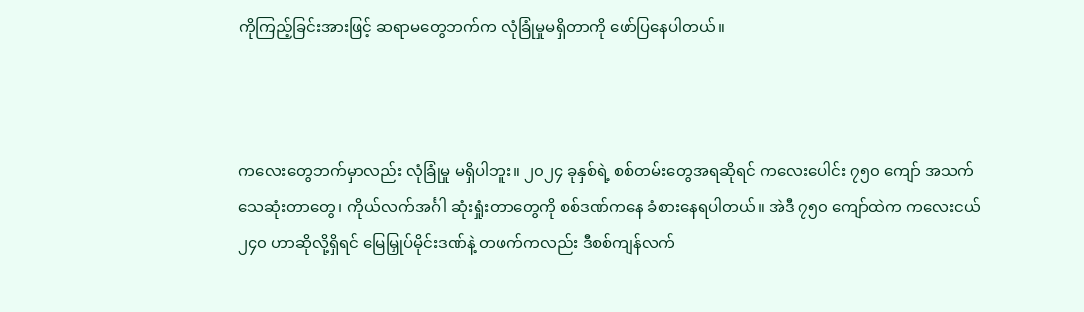ကိုကြည့်ခြင်းအားဖြင့် ဆရာမတွေဘက်က လုံခြုံမှုမရှိတာကို ဖော်ပြနေပါတယ်။



ကလေးတွေဘက်မှာလည်း လုံခြုံမှု မရှိပါဘူး။ ၂၀၂၄ ခုနှစ်ရဲ့ စစ်တမ်းတွေအရဆိုရင် ကလေးပေါင်း ၇၅၀ ကျော် အသက်သေဆုံးတာတွေ၊ ကိုယ်လက်အင်္ဂါ ဆုံးရှုံးတာတွေကို စစ်ဒဏ်ကနေ ခံစားနေရပါတယ်။ အဲဒီ ၇၅၀ ကျော်ထဲက ကလေးငယ် ၂၄၀ ဟာဆိုလို့ရှိရင် မြေမြှုပ်မိုင်းဒဏ်နဲ့ တဖက်ကလည်း ဒီစစ်ကျန်လက်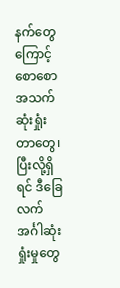နက်တွေကြောင့် စောစောအသက်ဆုံးရှုံးတာတွေ၊ ပြီးလို့ရှိရင် ဒီခြေလက်အင်္ဂါဆုံးရှုံးမှုတွေ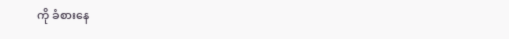ကို ခံစားနေ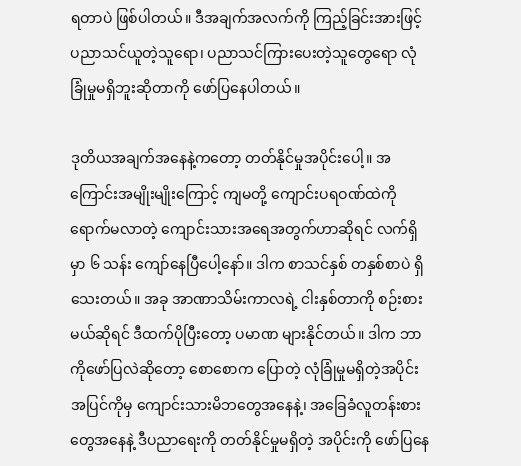ရတာပဲ ဖြစ်ပါတယ်။ ဒီအချက်အလက်ကို ကြည့်ခြင်းအားဖြင့် ပညာသင်ယူတဲ့သူရော၊ ပညာသင်ကြားပေးတဲ့သူတွေရော လုံခြုံမှုမရှိဘူးဆိုတာကို ဖော်ပြနေပါတယ်။

ဒုတိယအချက်အနေနဲ့ကတော့ တတ်နိုင်မှုအပိုင်းပေါ့။ အကြောင်းအမျိုးမျိုးကြောင့် ကျမတို့ ကျောင်းပရဝဏ်ထဲကို ရောက်မလာတဲ့ ကျောင်းသားအရေအတွက်ဟာဆိုရင် လက်ရှိမှာ ၆ သန်း ကျော်နေပြီပေါ့နော်။ ဒါက စာသင်နှစ် တနှစ်စာပဲ ရှိသေးတယ်။ အခု အာဏာသိမ်းကာလရဲ့ ငါးနှစ်တာကို စဉ်းစားမယ်ဆိုရင် ဒီထက်ပိုပြီးတော့ ပမာဏ များနိုင်တယ်။ ဒါက ဘာကိုဖော်ပြလဲဆိုတော့ စောစောက ပြောတဲ့ လုံခြုံမှုမရှိတဲ့အပိုင်းအပြင်ကိုမှ ကျောင်းသားမိဘတွေအနေနဲ့၊ အခြေခံလူတန်းစားတွေအနေနဲ့ ဒီပညာရေးကို တတ်နိုင်မှုမရှိတဲ့ အပိုင်းကို ဖော်ပြနေ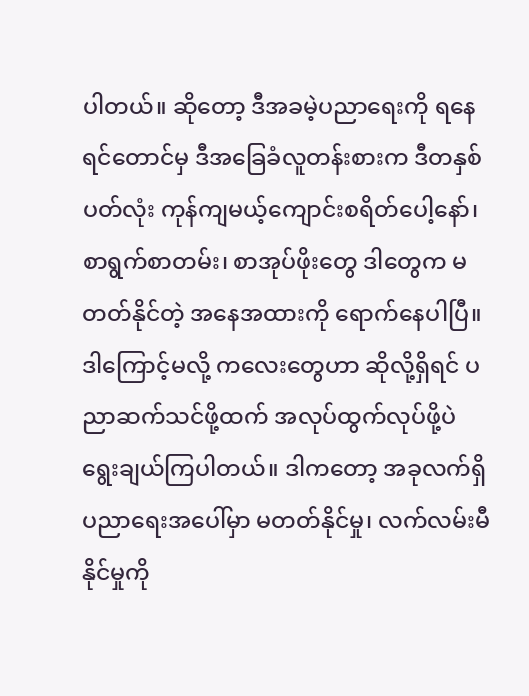ပါတယ်။ ဆိုတော့ ဒီအခမဲ့ပညာရေးကို ရနေရင်တောင်မှ ဒီအခြေခံလူတန်းစားက ဒီတနှစ်ပတ်လုံး ကုန်ကျမယ့်ကျောင်းစရိတ်ပေါ့နော်၊ စာရွက်စာတမ်း၊ စာအုပ်ဖိုးတွေ ဒါတွေက မတတ်နိုင်တဲ့ အနေအထားကို ရောက်နေပါပြီ။ ဒါကြောင့်မလို့ ကလေးတွေဟာ ဆိုလို့ရှိရင် ပညာဆက်သင်ဖို့ထက် အလုပ်ထွက်လုပ်ဖို့ပဲ ရွေးချယ်ကြပါတယ်။ ဒါကတော့ အခုလက်ရှိ ပညာရေးအပေါ်မှာ မတတ်နိုင်မှု၊ လက်လမ်းမီနိုင်မှုကို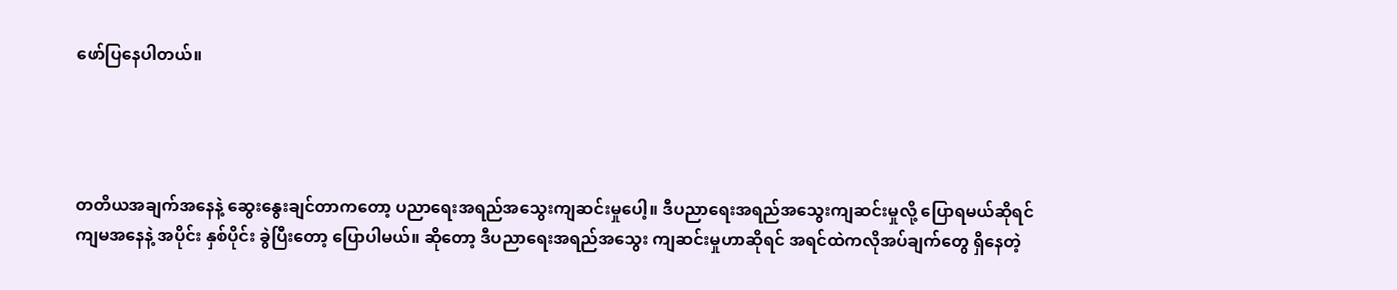ဖော်ပြနေပါတယ်။




တတိယအချက်အနေနဲ့ ဆွေးနွေးချင်တာကတော့ ပညာရေးအရည်အသွေးကျဆင်းမှုပေါ့။ ဒီပညာရေးအရည်အသွေးကျဆင်းမှုလို့ ပြောရမယ်ဆိုရင် ကျမအနေနဲ့ အပိုင်း နှစ်ပိုင်း ခွဲပြီးတော့ ပြောပါမယ်။ ဆိုတော့ ဒီပညာရေးအရည်အသွေး ကျဆင်းမှုဟာဆိုရင် အရင်ထဲကလိုအပ်ချက်တွေ ရှိနေတဲ့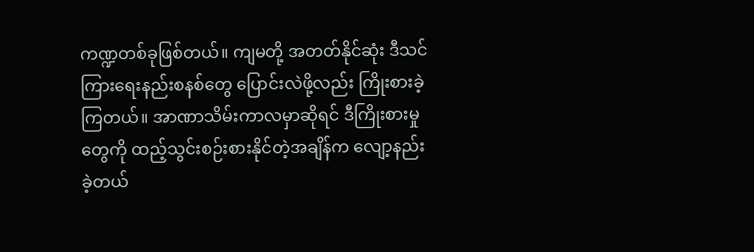ကဏ္ဍတစ်ခုဖြစ်တယ်။ ကျမတို့ အတတ်နိုင်ဆုံး ဒီသင်ကြားရေးနည်းစနစ်တွေ ပြောင်းလဲဖို့လည်း ကြိုးစားခဲ့ကြတယ်။ အာဏာသိမ်းကာလမှာဆိုရင် ဒီကြိုးစားမှုတွေကို ထည့်သွင်းစဉ်းစားနိုင်တဲ့အချိန်က လျော့နည်းခဲ့တယ်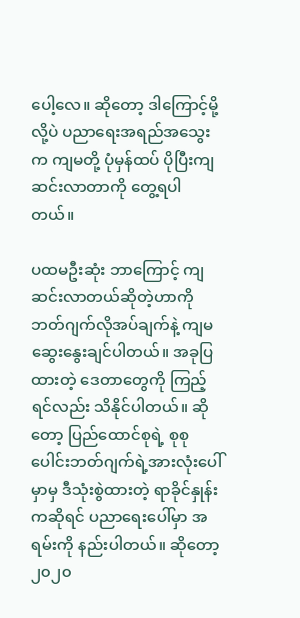ပေါ့လေ။ ဆိုတော့ ဒါကြောင့်မို့လို့ပဲ ပညာရေးအရည်အသွေးက ကျမတို့ ပုံမှန်ထပ် ပိုပြီးကျဆင်းလာတာကို တွေ့ရပါတယ်။

ပထမဦးဆုံး ဘာကြောင့် ကျဆင်းလာတယ်ဆိုတဲ့ဟာကို ဘတ်ဂျက်လိုအပ်ချက်နဲ့ ကျမ ဆွေးနွေးချင်ပါတယ်။ အခုပြထားတဲ့ ဒေတာတွေကို ကြည့်ရင်လည်း သိနိုင်ပါတယ်။ ဆိုတော့ ပြည်ထောင်စုရဲ့ စုစုပေါင်းဘတ်ဂျက်ရဲ့အားလုံးပေါ်မှာမှ ဒီသုံးစွဲထားတဲ့ ရာခိုင်နှုန်းကဆိုရင် ပညာရေးပေါ်မှာ အရမ်းကို နည်းပါတယ်။ ဆိုတော့ ၂၀၂၀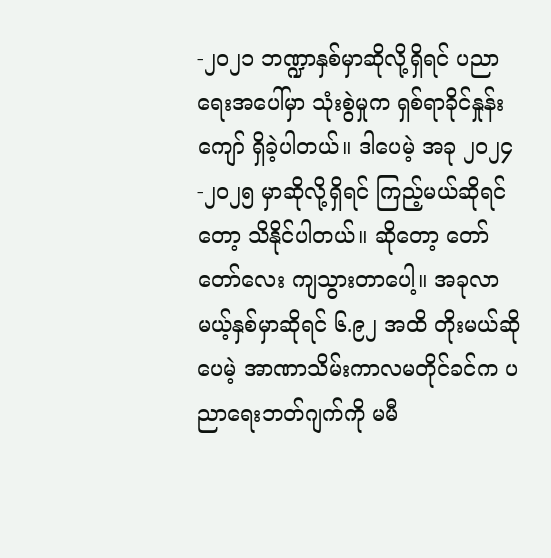-၂၀၂၁ ဘဏ္ဍာနှစ်မှာဆိုလို့ရှိရင် ပညာရေးအပေါ်မှာ သုံးစွဲမှုက ရှစ်ရာခိုင်နှုန်းကျော် ရှိခဲ့ပါတယ်။ ဒါပေမဲ့ အခု ၂၀၂၄ -၂၀၂၅ မှာဆိုလို့ရှိရင် ကြည့်မယ်ဆိုရင်တော့ သိနိုင်ပါတယ်။ ဆိုတော့ တော်တော်လေး ကျသွားတာပေါ့။ အခုလာမယ့်နှစ်မှာဆိုရင် ၆.၉၂ အထိ တိုးမယ်ဆိုပေမဲ့ အာဏာသိမ်းကာလမတိုင်ခင်က ပညာရေးဘတ်ဂျက်ကို မမီ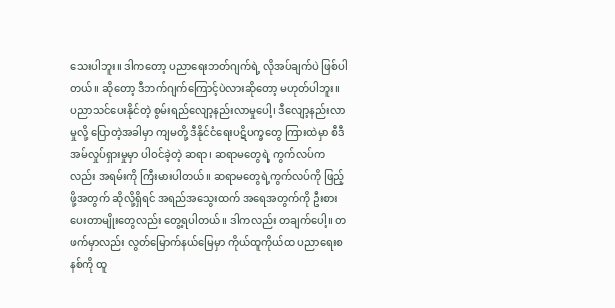သေးပါဘူး။ ဒါကတော့ ပညာရေးဘတ်ဂျက်ရဲ့ လိုအပ်ချက်ပဲ ဖြစ်ပါတယ်။ ဆိုတော့ ဒီဘက်ဂျက်ကြောင့်ပဲလားဆိုတော့ မဟုတ်ပါဘူး။ ပညာသင်ပေးနိုင်တဲ့ စွမ်းရည်လျော့နည်းလာမှုပေါ့၊ ဒီလျော့နည်းလာမှုလို့ ပြောတဲ့အခါမှာ ကျမတို့ ဒီနိုင်ငံရေးပဋိပက္ခတွေ ကြားထဲမှာ စီဒီအမ်လှုပ်ရှားမှုမှာ ပါဝင်ခဲ့တဲ့ ဆရာ၊ ဆရာမတွေရဲ့ ကွက်လပ်ကလည်း အရမ်းကို ကြီးမားပါတယ်။ ဆရာမတွေရဲ့ကွက်လပ်ကို ဖြည့်ဖို့အတွက် ဆိုလို့ရှိရင် အရည်အသွေးထက် အရေအတွက်ကို ဦးစားပေးတာမျိုးတွေလည်း တွေ့ရပါတယ်။ ဒါကလည်း တချက်ပေါ့။ တဖက်မှာလည်း လွတ်မြောက်နယ်မြေမှာ ကိုယ်ထူကိုယ်ထ ပညာရေးစနစ်ကို ထူ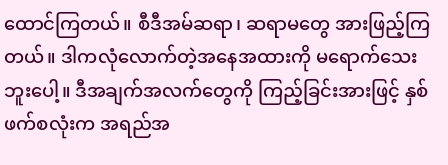ထောင်ကြတယ်။ စီဒီအမ်ဆရာ၊ ဆရာမတွေ အားဖြည့်ကြတယ်။ ဒါကလုံလောက်တဲ့အနေအထားကို မရောက်သေးဘူးပေါ့။ ဒီအချက်အလက်တွေကို ကြည့်ခြင်းအားဖြင့် နှစ်ဖက်စလုံးက အရည်အ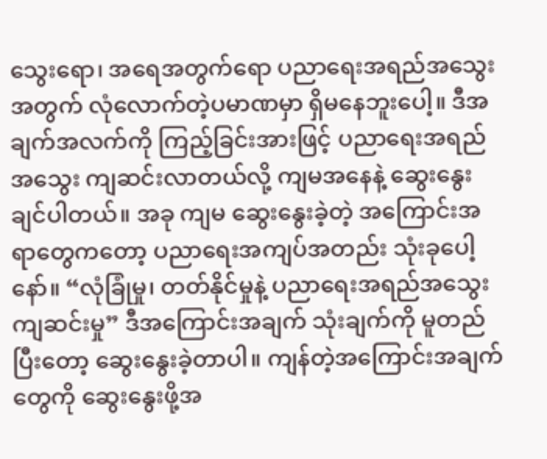သွေးရော၊ အရေအတွက်ရော ပညာရေးအရည်အသွေးအတွက် လုံလောက်တဲ့ပမာဏမှာ ရှိမနေဘူးပေါ့။ ဒီအချက်အလက်ကို ကြည့်ခြင်းအားဖြင့် ပညာရေးအရည်အသွေး ကျဆင်းလာတယ်လို့ ကျမအနေနဲ့ ဆွေးနွေးချင်ပါတယ်။ အခု ကျမ ဆွေးနွေးခဲ့တဲ့ အကြောင်းအရာတွေကတော့ ပညာရေးအကျပ်အတည်း သုံးခုပေါ့နော်။ “လုံခြုံမှု၊ တတ်နိုင်မှုနဲ့ ပညာရေးအရည်အသွေးကျဆင်းမှု” ဒီအကြောင်းအချက် သုံးချက်ကို မူတည်ပြီးတော့ ဆွေးနွေးခဲ့တာပါ။ ကျန်တဲ့အကြောင်းအချက်တွေကို ဆွေးနွေးဖို့အ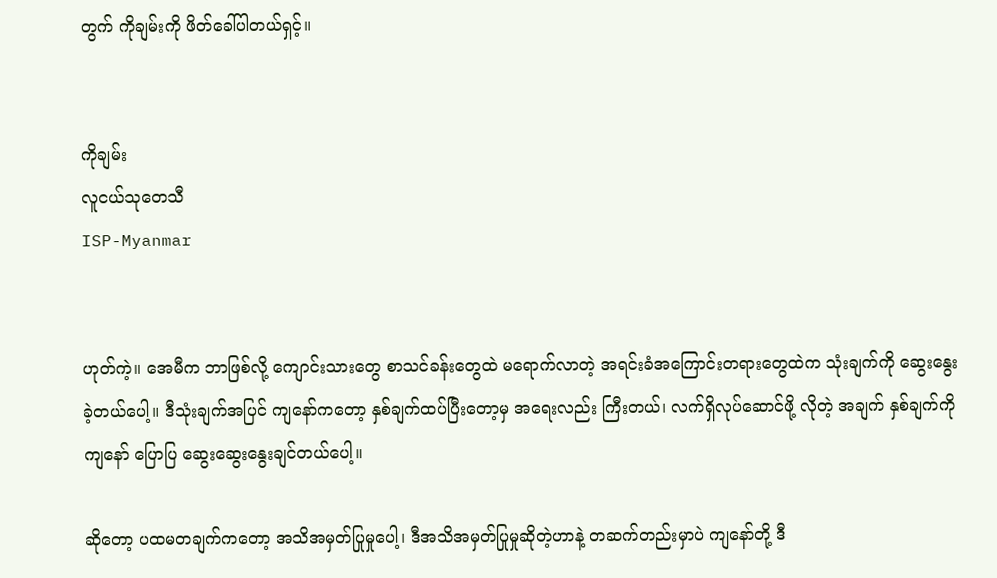တွက် ကိုချမ်းကို ဖိတ်ခေါ်ပါတယ်ရှင့်။


ကိုချမ်း
လူငယ်သုတေသီ
ISP-Myanmar


ဟုတ်ကဲ့။ အေမီက ဘာဖြစ်လို့ ကျောင်းသားတွေ စာသင်ခန်းတွေထဲ မရောက်လာတဲ့ အရင်းခံအကြောင်းတရားတွေထဲက သုံးချက်ကို ဆွေးနွေးခဲ့တယ်ပေါ့။ ဒီသုံးချက်အပြင် ကျနော်ကတော့ နှစ်ချက်ထပ်ပြီးတော့မှ အရေးလည်း ကြီးတယ်၊ လက်ရှိလုပ်ဆောင်ဖို့ လိုတဲ့ အချက် နှစ်ချက်ကို ကျနော် ပြောပြ ဆွေးဆွေးနွေးချင်တယ်ပေါ့။

ဆိုတော့ ပထမတချက်ကတော့ အသိအမှတ်ပြုမှုပေါ့၊ ဒီအသိအမှတ်ပြုမှုဆိုတဲ့ဟာနဲ့ တဆက်တည်းမှာပဲ ကျနော်တို့ ဒီ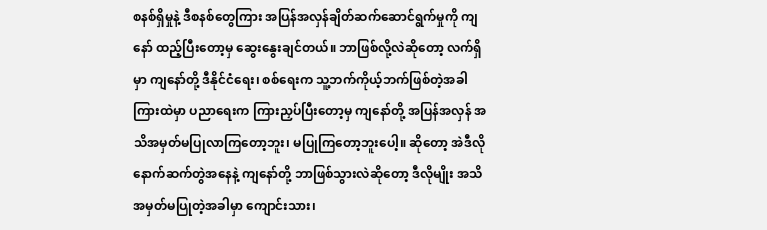စနစ်ရှိမှုနဲ့ ဒီစနစ်တွေကြား အပြန်အလှန်ချိတ်ဆက်ဆောင်ရွက်မှုကို ကျနော် ထည့်ပြီးတော့မှ ဆွေးနွေးချင်တယ်။ ဘာဖြစ်လို့လဲဆိုတော့ လက်ရှိမှာ ကျနော်တို့ ဒီနိုင်ငံရေး၊ စစ်ရေးက သူ့ဘက်ကိုယ့်ဘက်ဖြစ်တဲ့အခါ ကြားထဲမှာ ပညာရေးက ကြားညှပ်ပြီးတော့မှ ကျနော်တို့ အပြန်အလှန် အသိအမှတ်မပြုလာကြတော့ဘူး၊ မပြုကြတော့ဘူးပေါ့။ ဆိုတော့ အဲဒီလို နောက်ဆက်တွဲအနေနဲ့ ကျနော်တို့ ဘာဖြစ်သွားလဲဆိုတော့ ဒီလိုမျိုး အသိအမှတ်မပြုတဲ့အခါမှာ ကျောင်းသား၊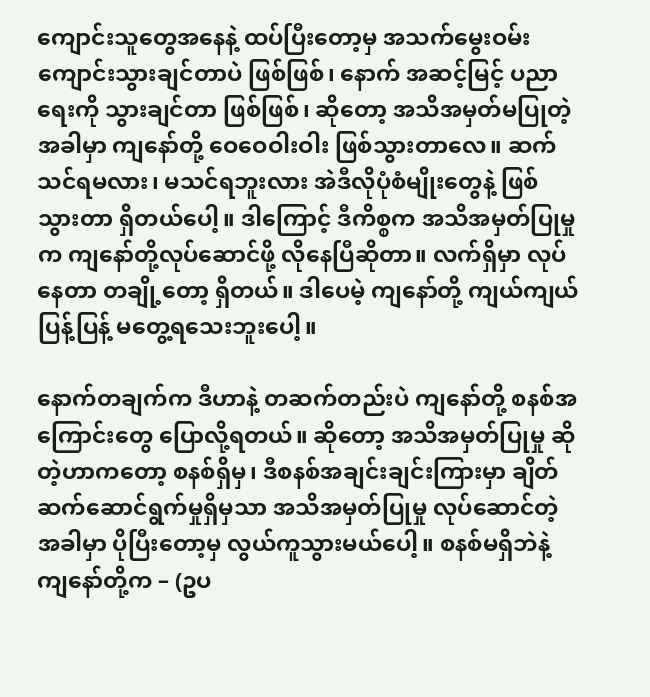ကျောင်းသူတွေအနေနဲ့ ထပ်ပြီးတော့မှ အသက်မွေးဝမ်းကျောင်းသွားချင်တာပဲ ဖြစ်ဖြစ်၊ နောက် အဆင့်မြင့် ပညာရေးကို သွားချင်တာ ဖြစ်ဖြစ်၊ ဆိုတော့ အသိအမှတ်မပြုတဲ့အခါမှာ ကျနော်တို့ ဝေဝေဝါးဝါး ဖြစ်သွားတာလေ။ ဆက်သင်ရမလား၊ မသင်ရဘူးလား အဲဒီလိုပုံစံမျိုးတွေနဲ့ ဖြစ်သွားတာ ရှိတယ်ပေါ့။ ဒါကြောင့် ဒီကိစ္စက အသိအမှတ်ပြုမှုက ကျနော်တို့လုပ်ဆောင်ဖို့ လိုနေပြီဆိုတာ။ လက်ရှိမှာ လုပ်နေတာ တချို့တော့ ရှိတယ်။ ဒါပေမဲ့ ကျနော်တို့ ကျယ်ကျယ်ပြန့်ပြန့် မတွေ့ရသေးဘူးပေါ့။

နောက်တချက်က ဒီဟာနဲ့ တဆက်တည်းပဲ ကျနော်တို့ စနစ်အကြောင်းတွေ ပြောလို့ရတယ်။ ဆိုတော့ အသိအမှတ်ပြုမှု ဆိုတဲ့ဟာကတော့ စနစ်ရှိမှ၊ ဒီစနစ်အချင်းချင်းကြားမှာ ချိတ်ဆက်ဆောင်ရွက်မှုရှိမှသာ အသိအမှတ်ပြုမှု လုပ်ဆောင်တဲ့အခါမှာ ပိုပြီးတော့မှ လွယ်ကူသွားမယ်ပေါ့။ စနစ်မရှိဘဲနဲ့ ကျနော်တို့က – (ဥပ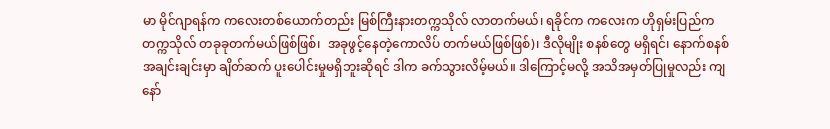မာ မိုင်ဂျာရန်က ကလေးတစ်ယောက်တည်း မြစ်ကြီးနားတက္ကသိုလ် လာတက်မယ်၊ ရခိုင်က ကလေးက ဟိုရှမ်းပြည်က တက္ကသိုလ် တခုခုတက်မယ်ဖြစ်ဖြစ်၊  အခုဖွင့်နေတဲ့ကောလိပ် တက်မယ်ဖြစ်ဖြစ်)၊ ဒီလိုမျိုး စနစ်တွေ မရှိရင်၊ နောက်စနစ်အချင်းချင်းမှာ ချိတ်ဆက် ပူးပေါင်းမှုမရှိဘူးဆိုရင် ဒါက ခက်သွားလိမ့်မယ်။ ဒါကြောင့်မလို့ အသိအမှတ်ပြုမှုလည်း ကျနော်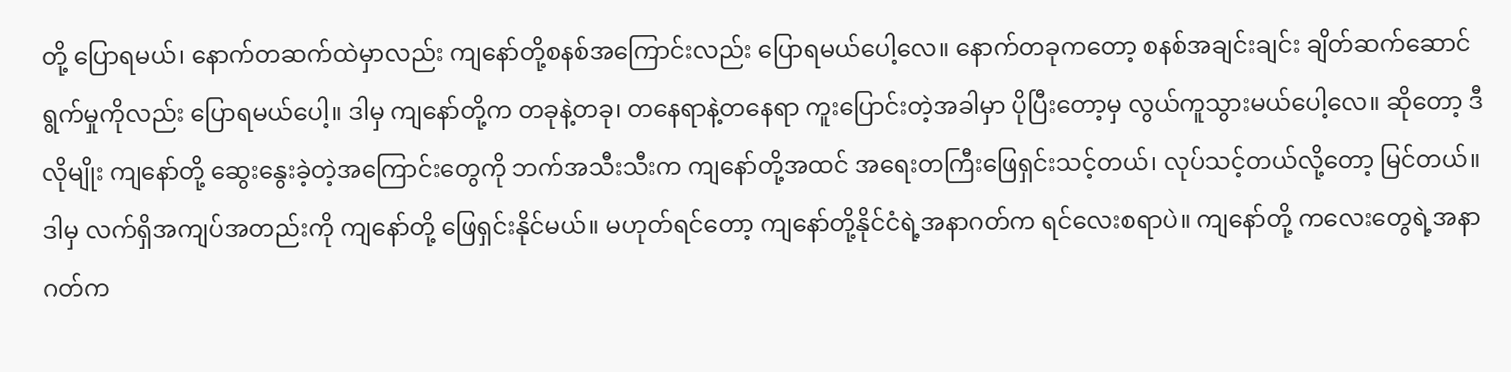တို့ ပြောရမယ်၊ နောက်တဆက်ထဲမှာလည်း ကျနော်တို့စနစ်အကြောင်းလည်း ပြောရမယ်ပေါ့လေ။ နောက်တခုကတော့ စနစ်အချင်းချင်း ချိတ်ဆက်ဆောင်ရွက်မှုကိုလည်း ပြောရမယ်ပေါ့။ ဒါမှ ကျနော်တို့က တခုနဲ့တခု၊ တနေရာနဲ့တနေရာ ကူးပြောင်းတဲ့အခါမှာ ပိုပြီးတော့မှ လွယ်ကူသွားမယ်ပေါ့လေ။ ဆိုတော့ ဒီလိုမျိုး ကျနော်တို့ ဆွေးနွေးခဲ့တဲ့အကြောင်းတွေကို ဘက်အသီးသီးက ကျနော်တို့အထင် အရေးတကြီးဖြေရှင်းသင့်တယ်၊ လုပ်သင့်တယ်လို့တော့ မြင်တယ်။ ဒါမှ လက်ရှိအကျပ်အတည်းကို ကျနော်တို့ ဖြေရှင်းနိုင်မယ်။ မဟုတ်ရင်တော့ ကျနော်တို့နိုင်ငံရဲ့အနာဂတ်က ရင်လေးစရာပဲ။ ကျနော်တို့ ကလေးတွေရဲ့အနာဂတ်က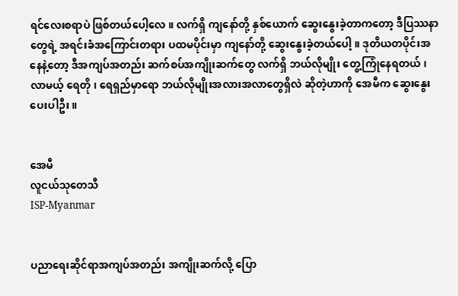ရင်လေးစရာပဲ ဖြစ်တယ်ပေါ့လေ။ လက်ရှိ ကျနော်တို့ နှစ်ယောက် ဆွေးနွေးခဲ့တာကတော့ ဒီပြဿနာတွေရဲ့ အရင်းခံအကြောင်းတရား ပထမပိုင်းမှာ ကျနော်တို့ ဆွေးနွေးခဲ့တယ်ပေါ့။ ဒုတိယတပိုင်းအနေနဲ့တော့ ဒီအကျပ်အတည်း ဆက်စပ်အကျိုးဆက်တွေ လက်ရှိ ဘယ်လိုမျိုး တွေ့ကြုံနေရတယ်၊ လာမယ့် ရေတို၊ ရေရှည်မှာရော ဘယ်လိုမျိုးအလားအလာတွေရှိလဲ ဆိုတဲ့ဟာကို အေမီက ဆွေးနွေးပေးပါဦး။


အေမီ
လူငယ်သုတေသီ
ISP-Myanmar


ပညာရေးဆိုင်ရာအကျပ်အတည်း အကျိုးဆက်လို့ ပြော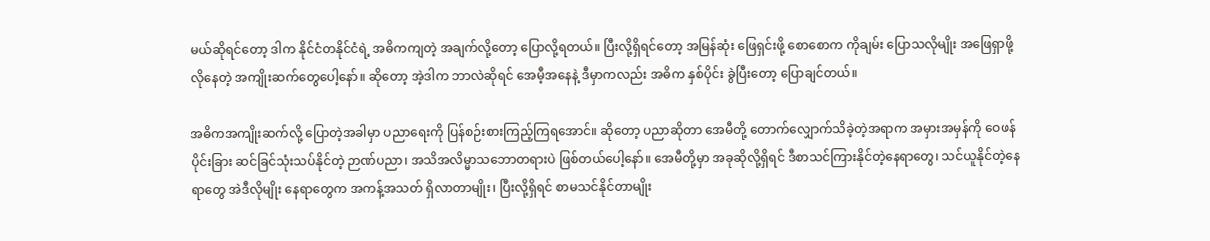မယ်ဆိုရင်တော့ ဒါက နိုင်ငံတနိုင်ငံရဲ့ အဓိကကျတဲ့ အချက်လို့တော့ ပြောလို့ရတယ်။ ပြီးလို့ရှိရင်တော့ အမြန်ဆုံး ဖြေရှင်းဖို့ စောစောက ကိုချမ်း ပြောသလိုမျိုး အဖြေရှာဖို့ လိုနေတဲ့ အကျိုးဆက်တွေပေါ့နော်။ ဆိုတော့ အဲ့ဒါက ဘာလဲဆိုရင် အေမီ့အနေနဲ့ ဒီမှာကလည်း အဓိက နှစ်ပိုင်း ခွဲပြီးတော့ ပြောချင်တယ်။

အဓိကအကျိုးဆက်လို့ ပြောတဲ့အခါမှာ ပညာရေးကို ပြန်စဉ်းစားကြည့်ကြရအောင်။ ဆိုတော့ ပညာဆိုတာ အေမီတို့ တောက်လျှောက်သိခဲ့တဲ့အရာက အမှားအမှန်ကို ဝေဖန်ပိုင်းခြား ဆင်ခြင်သုံးသပ်နိုင်တဲ့ ဉာဏ်ပညာ၊ အသိအလိမ္မာသဘောတရားပဲ ဖြစ်တယ်ပေါ့နော်။ အေမီတို့မှာ အခုဆိုလို့ရှိရင် ဒီစာသင်ကြားနိုင်တဲ့နေရာတွေ၊ သင်ယူနိုင်တဲ့နေရာတွေ အဲဒီလိုမျိုး နေရာတွေက အကန့်အသတ် ရှိလာတာမျိုး၊ ပြီးလို့ရှိရင် စာမသင်နိုင်တာမျိုး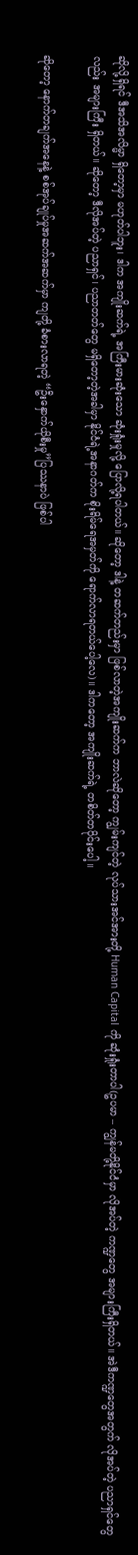ဆိုလို့ရှိရင် ဒီအသိအလိမ္မာ ရှိတော့မှာ မဟုတ်ပါဘူး၊ ဒါက အကျိုးဆက်ရဲ့ အကြီးမားဆုံးသော ဆုံးရှုံးမှုလို့ ပြောလို့ရပါတယ်။ ဆိုတော့ ဒါနဲ့ တဆက်တည်းမှာ ဖြစ်လာတဲ့အကျိုးဆက်က ဘာလဲဆိုတော့ ကျွမ်းကျင်တဲ့ လုပ်သားအင်အားတို့ Human Capital ကို ဆုံးရှုံးတာပါ(ဥပမာ – ကျွန်မတို့နိုင်ငံမှာ လိုအပ်တဲ့ ကဏ္ဍတွေ အများကြီးရှိတယ်။ အဲဒီကဏ္ဍတွေအတွက် လိုအပ်တဲ့ ပညာရှင်တွေလည်း အများကြီး ရှိတယ်။ ဆိုတော့ ဒီလိုအပ်တဲ့ ပညာရှင်၊ ပညာတတ်တွေ မရှိတော့တဲ့အခါမှာ နိုင်ငံရဲ့အနာဂတ်က စိုးရိမ်ရေအမှတ်ကို ရောက်လာရတယ်ပေါ့လေ)။ ဒါကတော့ အကျိုးဆက်ရဲ့ တစိတ်တပိုင်းပေါ့။

ဆိုတော့ နောက်တချက်အနေနဲ့ စစ်အုပ်ချုပ်မှုအဆက်အဆက်မှာ ကျတို့ ခံစားလာရတဲ့ “ဦးနှောက်ယိုစီးမှု”ပြဿနာပဲ ဖြစ်ပါ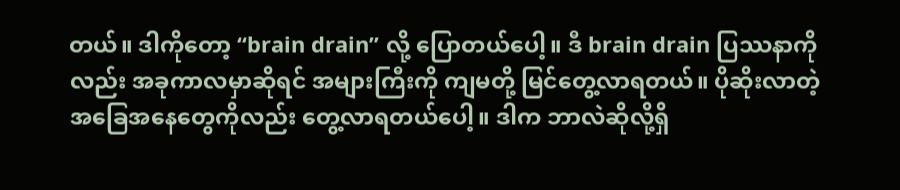တယ်။ ဒါကိုတော့ “brain drain” လို့ ပြောတယ်ပေါ့။ ဒီ brain drain ပြဿနာကိုလည်း အခုကာလမှာဆိုရင် အများကြီးကို ကျမတို့ မြင်တွေ့လာရတယ်။ ပိုဆိုးလာတဲ့ အခြေအနေတွေကိုလည်း တွေ့လာရတယ်ပေါ့။ ဒါက ဘာလဲဆိုလို့ရှိ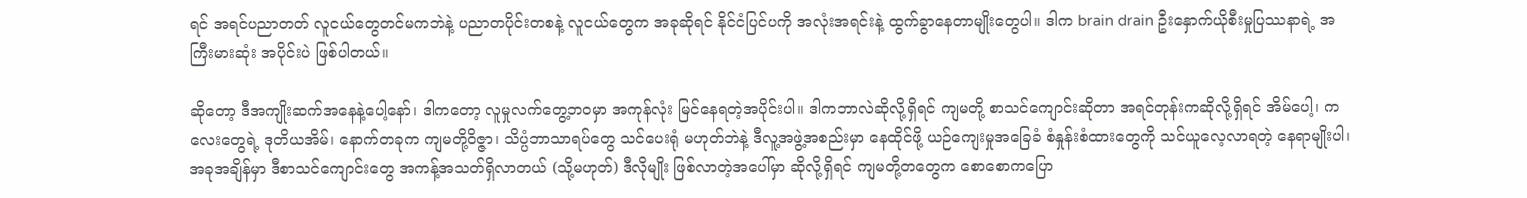ရင် အရင်ပညာတတ် လူငယ်တွေတင်မကဘဲနဲ့ ပညာတပိုင်းတစနဲ့ လူငယ်တွေက အခုဆိုရင် နိုင်ငံပြင်ပကို အလုံးအရင်းနဲ့ ထွက်ခွာနေတာမျိုးတွေပါ။ ဒါက brain drain ဦးနှောက်ယိုစီးမှုပြဿနာရဲ့ အကြီးမားဆုံး အပိုင်းပဲ ဖြစ်ပါတယ်။

ဆိုတော့ ဒီအကျိုးဆက်အနေနဲ့ပေါ့နော်၊ ဒါကတော့ လူမှုလက်တွေ့ဘဝမှာ အကုန်လုံး မြင်နေရတဲ့အပိုင်းပါ။ ဒါကဘာလဲဆိုလို့ရှိရင် ကျမတို့ စာသင်ကျောင်းဆိုတာ အရင်တုန်းကဆိုလို့ရှိရင် အိမ်ပေါ့၊ ကလေးတွေရဲ့ ဒုတိယအိမ်၊ နောက်တခုက ကျမတို့ဝိဇ္ဇာ၊ သိပ္ပံဘာသာရပ်တွေ သင်ပေးရုံ မဟုတ်ဘဲနဲ့ ဒီလူ့အဖွဲ့အစည်းမှာ နေထိုင်ဖို့ ယဉ်ကျေးမှုအခြေခံ စံနှုန်းစံထားတွေကို သင်ယူလေ့လာရတဲ့ နေရာမျိုးပါ၊ အခုအချိန်မှာ ဒီစာသင်ကျောင်းတွေ အကန့်အသတ်ရှိလာတယ် (သို့မဟုတ်) ဒီလိုမျိုး ဖြစ်လာတဲ့အပေါ်မှာ ဆိုလို့ရှိရင် ကျမတို့တတွေက စောစောကပြော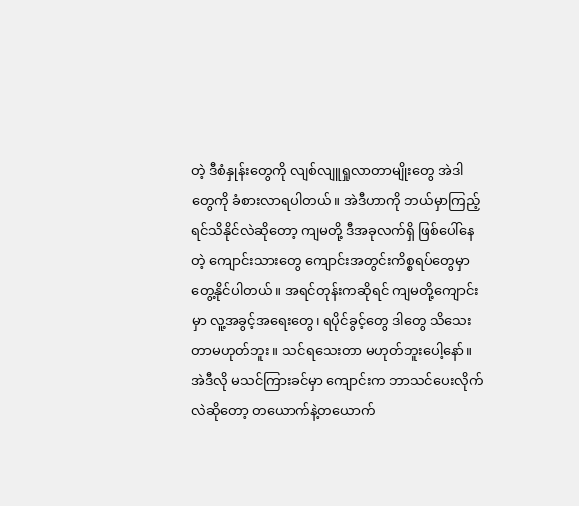တဲ့ ဒီစံနှုန်းတွေကို လျစ်လျူရှုလာတာမျိုးတွေ အဲဒါတွေကို ခံစားလာရပါတယ်။ အဲဒီဟာကို ဘယ်မှာကြည့်ရင်သိနိုင်လဲဆိုတော့ ကျမတို့ ဒီအခုလက်ရှိ ဖြစ်ပေါ်နေတဲ့ ကျောင်းသားတွေ ကျောင်းအတွင်းကိစ္စရပ်တွေမှာ တွေ့နိုင်ပါတယ်။ အရင်တုန်းကဆိုရင် ကျမတို့ကျောင်းမှာ လူ့အခွင့်အရေးတွေ၊ ရပိုင်ခွင့်တွေ ဒါတွေ သိသေးတာမဟုတ်ဘူး။ သင်ရသေးတာ မဟုတ်ဘူးပေါ့နော်။ အဲဒီလို မသင်ကြားခင်မှာ ကျောင်းက ဘာသင်ပေးလိုက်လဲဆိုတော့ တယောက်နဲ့တယောက်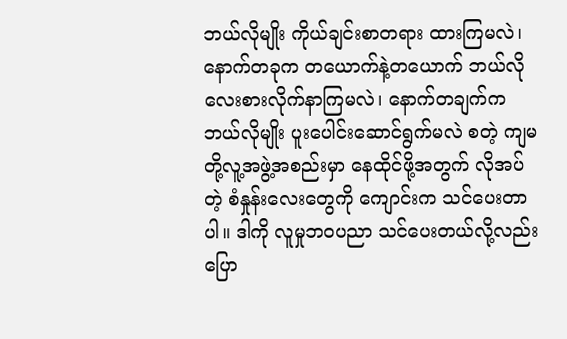ဘယ်လိုမျိုး ကိုယ်ချင်းစာတရား ထားကြမလဲ၊ နောက်တခုက တယောက်နဲ့တယောက် ဘယ်လိုလေးစားလိုက်နာကြမလဲ၊ နောက်တချက်က ဘယ်လိုမျိုး ပူးပေါင်းဆောင်ရွက်မလဲ စတဲ့ ကျမတို့လူ့အဖွဲ့အစည်းမှာ နေထိုင်ဖို့အတွက် လိုအပ်တဲ့ စံနှုန်းလေးတွေကို ကျောင်းက သင်ပေးတာပါ။ ဒါကို လူမှုဘဝပညာ သင်ပေးတယ်လို့လည်း ပြော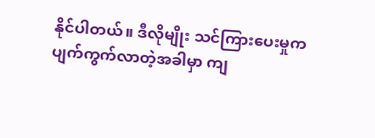နိုင်ပါတယ်။ ဒီလိုမျိုး သင်ကြားပေးမှုက ပျက်ကွက်လာတဲ့အခါမှာ ကျ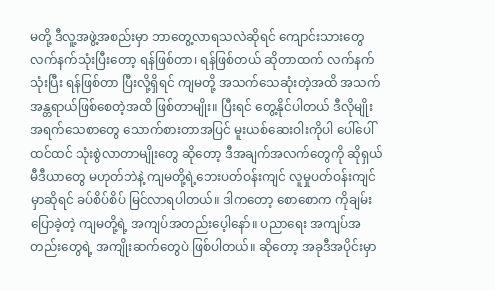မတို့ ဒီလူ့အဖွဲ့အစည်းမှာ ဘာတွေ့လာရသလဲဆိုရင် ကျောင်းသားတွေ လက်နက်သုံးပြီးတော့ ရန်ဖြစ်တာ၊ ရန်ဖြစ်တယ် ဆိုတာထက် လက်နက်သုံးပြီး ရန်ဖြစ်တာ ပြီးလို့ရှိရင် ကျမတို့ အသက်သေဆုံးတဲ့အထိ အသက်အန္တရာယ်ဖြစ်စေတဲ့အထိ ဖြစ်တာမျိုး။ ပြီးရင် တွေ့နိုင်ပါတယ် ဒီလိုမျိုး အရက်သေစာတွေ သောက်စားတာအပြင် မူးယစ်ဆေးဝါးကိုပါ ပေါ်ပေါ်ထင်ထင် သုံးစွဲလာတာမျိုးတွေ ဆိုတော့ ဒီအချက်အလက်တွေကို ဆိုရှယ်မီဒီယာတွေ မဟုတ်ဘဲနဲ့ ကျမတို့ရဲ့ဘေးပတ်ဝန်းကျင် လူမှုပတ်ဝန်းကျင်မှာဆိုရင် ခပ်စိပ်စိပ် မြင်လာရပါတယ်။ ဒါကတော့ စောစောက ကိုချမ်း ပြောခဲ့တဲ့ ကျမတို့ရဲ့ အကျပ်အတည်းပေ့ါနော်။ ပညာရေး အကျပ်အတည်းတွေရဲ့ အကျိုးဆက်တွေပဲ ဖြစ်ပါတယ်။ ဆိုတော့ အခုဒီအပိုင်းမှာ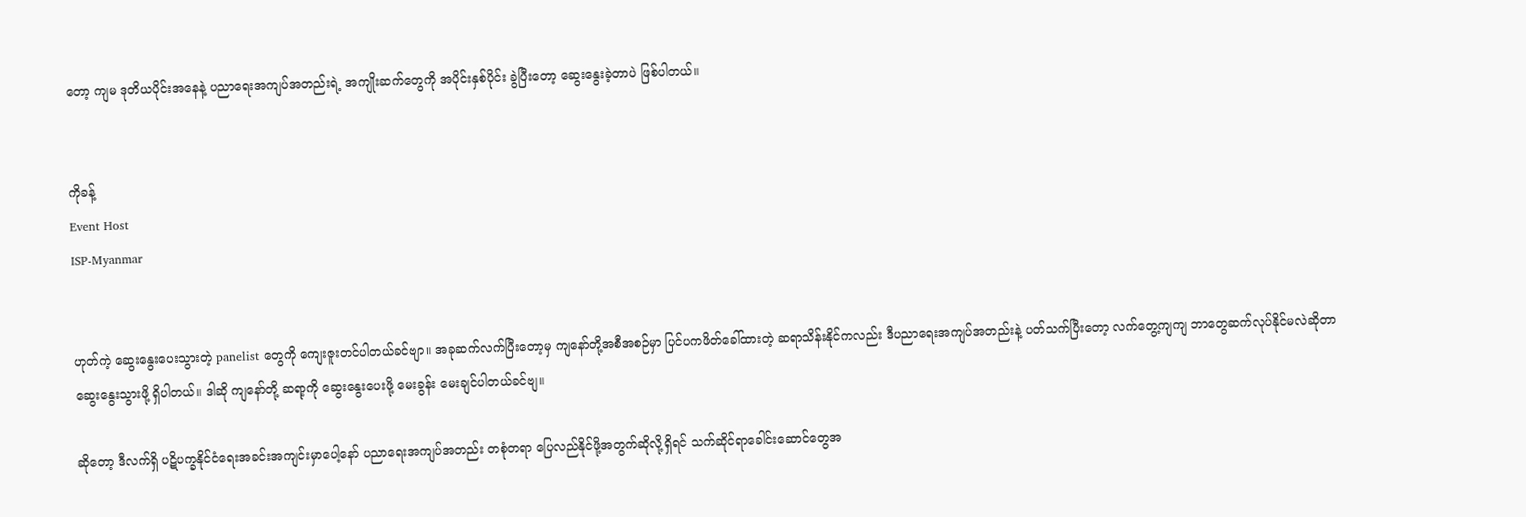တော့ ကျမ ဒုတိယပိုင်းအနေနဲ့ ပညာရေးအကျပ်အတည်းရဲ့ အကျိုးဆက်တွေကို အပိုင်းနှစ်ပိုင်း ခွဲပြီးတော့ ဆွေးနွေးခဲ့တာပဲ ဖြစ်ပါတယ်။


ကိုခန့်
Event Host
ISP-Myanmar


ဟုတ်ကဲ့ ဆွေးနွေးပေးသွားတဲ့ panelist တွေကို ကျေးဇူးတင်ပါတယ်ခင်ဗျာ။ အခုဆက်လက်ပြီးတော့မှ ကျနော်တို့အစီအစဉ်မှာ ပြင်ပကဖိတ်ခေါ်ထားတဲ့ ဆရာသိန်းနိုင်ကလည်း ဒီပညာရေးအကျပ်အတည်းနဲ့ ပတ်သက်ပြီးတော့ လက်တွေ့ကျကျ ဘာတွေဆက်လုပ်နိုင်မလဲဆိုတာ ဆွေးနွေးသွားဖို့ ရှိပါတယ်။ ဒါဆို ကျနော်တို့ ဆရာ့ကို ဆွေးနွေးပေးဖို့ မေးခွန်း မေးချင်ပါတယ်ခင်ဗျ။

ဆိုတော့ ဒီလက်ရှိ ပဋိပက္ခနိုင်ငံရေးအခင်းအကျင်းမှာပေါ့နော် ပညာရေးအကျပ်အတည်း တစုံတရာ ပြေလည်နိုင်ဖို့အတွက်ဆိုလို့ရှိရင် သက်ဆိုင်ရာခေါင်းဆောင်တွေအ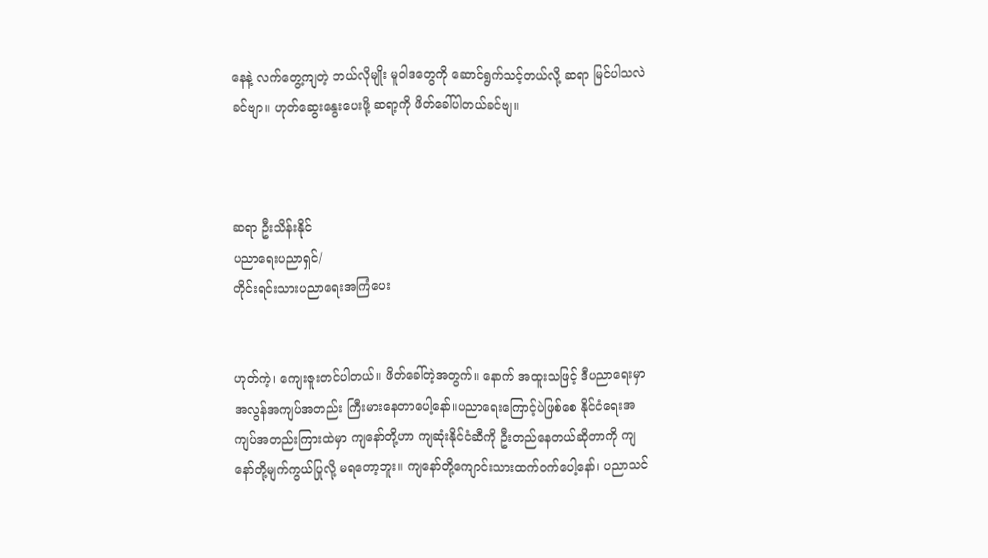နေနဲ့ လက်တွေ့ကျတဲ့ ဘယ်လိုမျိုး မူဝါဒတွေကို ဆောင်ရွက်သင့်တယ်လို့ ဆရာ မြင်ပါသလဲခင်ဗျာ။ ဟုတ်ဆွေးနွေးပေးဖို့ ဆရာ့ကို ဖိတ်ခေါ်ပါတယ်ခင်ဗျ။



ဆရာ ဦးသိန်းနိုင်
ပညာရေးပညာရှင်/
တိုင်းရင်းသားပညာရေးအကြံပေး


ဟုတ်ကဲ့၊ ကျေးဇူးတင်ပါတယ်။ ဖိတ်ခေါ်တဲ့အတွက်။ နောက် အထူးသဖြင့် ဒီပညာရေးမှာ အလွန်အကျပ်အတည်း ကြီးမားနေတာပေါ့နော်။ပညာရေးကြောင့်ပဲဖြစ်စေ နိုင်ငံရေးအကျပ်အတည်းကြားထဲမှာ ကျနော်တို့ဟာ ကျဆုံးနိုင်ငံဆီကို ဦးတည်နေတယ်ဆိုတာကို ကျနော်တို့မျက်ကွယ်ပြုလို့ မရတော့ဘူး။ ကျနော်တို့ကျောင်းသားထက်ဝက်ပေါ့နော်၊ ပညာသင်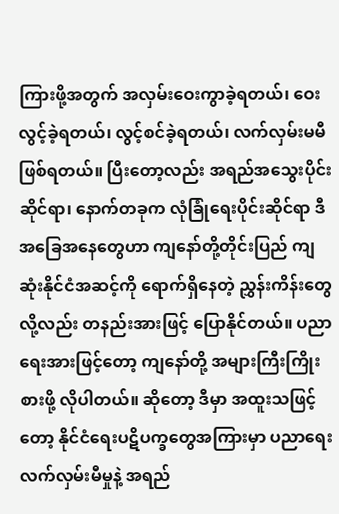ကြားဖို့အတွက် အလှမ်းဝေးကွာခဲ့ရတယ်၊ ဝေးလွင့်ခဲ့ရတယ်၊ လွင့်စင်ခဲ့ရတယ်၊ လက်လှမ်းမမီ ဖြစ်ရတယ်။ ပြီးတော့လည်း အရည်အသွေးပိုင်းဆိုင်ရာ၊ နောက်တခုက လုံခြုံရေးပိုင်းဆိုင်ရာ ဒီအခြေအနေတွေဟာ ကျနော်တို့တိုင်းပြည် ကျဆုံးနိုင်ငံအဆင့်ကို ရောက်ရှိနေတဲ့ ညွှန်းကိန်းတွေလို့လည်း တနည်းအားဖြင့် ပြောနိုင်တယ်။ ပညာရေးအားဖြင့်တော့ ကျနော်တို့ အများကြီးကြိုးစားဖို့ လိုပါတယ်။ ဆိုတော့ ဒီမှာ အထူးသဖြင့်တော့ နိုင်ငံရေးပဋိပက္ခတွေအကြားမှာ ပညာရေးလက်လှမ်းမီမှုနဲ့ အရည်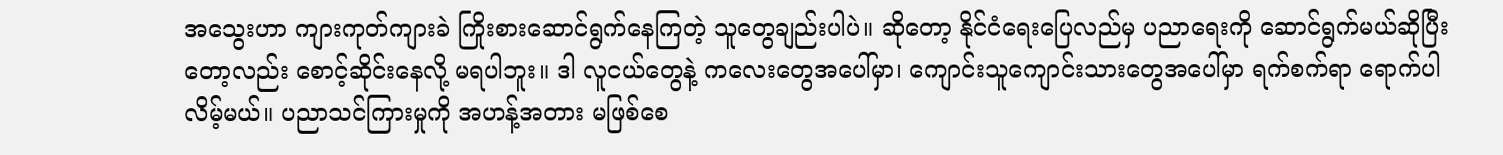အသွေးဟာ ကျားကုတ်ကျားခဲ ကြိုးစားဆောင်ရွက်နေကြတဲ့ သူတွေချည်းပါပဲ။ ဆိုတော့ နိုင်ငံရေးပြေလည်မှ ပညာရေးကို ဆောင်ရွက်မယ်ဆိုပြီးတော့လည်း စောင့်ဆိုင်းနေလို့ မရပါဘူး။ ဒါ လူငယ်တွေနဲ့ ကလေးတွေအပေါ်မှာ၊ ကျောင်းသူကျောင်းသားတွေအပေါ်မှာ ရက်စက်ရာ ရောက်ပါလိမ့်မယ်။ ပညာသင်ကြားမှုကို အဟန့်အတား မဖြစ်စေ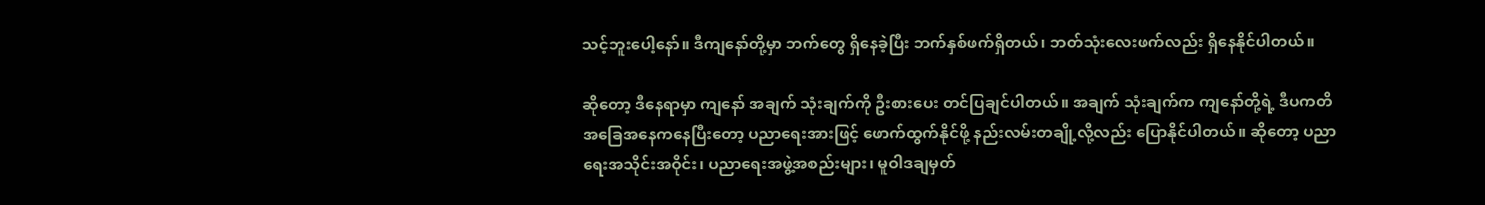သင့်ဘူးပေါ့နော်။ ဒီကျနော်တို့မှာ ဘက်တွေ ရှိနေခဲ့ပြီး ဘက်နှစ်ဖက်ရှိတယ်၊ ဘတ်သုံးလေးဖက်လည်း ရှိနေနိုင်ပါတယ်။

ဆိုတော့ ဒီနေရာမှာ ကျနော် အချက် သုံးချက်ကို ဦးစားပေး တင်ပြချင်ပါတယ်။ အချက် သုံးချက်က ကျနော်တို့ရဲ့ ဒီပကတိအခြေအနေကနေပြီးတော့ ပညာရေးအားဖြင့် ဖောက်ထွက်နိုင်ဖို့ နည်းလမ်းတချို့လို့လည်း ပြောနိုင်ပါတယ်။ ဆိုတော့ ပညာရေးအသိုင်းအဝိုင်း၊ ပညာရေးအဖွဲ့အစည်းများ၊ မူဝါဒချမှတ်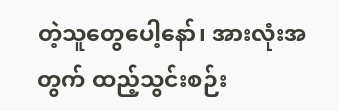တဲ့သူတွေပေါ့နော်၊ အားလုံးအတွက် ထည့်သွင်းစဉ်း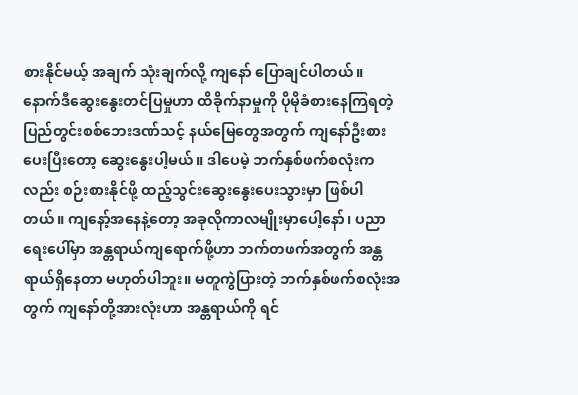စားနိုင်မယ့် အချက် သုံးချက်လို့ ကျနော် ပြောချင်ပါတယ်။ နောက်ဒီဆွေးနွေးတင်ပြမှုဟာ ထိခိုက်နာမှုကို ပိုမိုခံစားနေကြရတဲ့ ပြည်တွင်းစစ်ဘေးဒဏ်သင့် နယ်မြေတွေအတွက် ကျနော်ဦးစားပေးပြီးတော့ ဆွေးနွေးပါ့မယ်။ ဒါပေမဲ့ ဘက်နှစ်ဖက်စလုံးကလည်း စဉ်းစားနိုင်ဖို့ ထည့်သွင်းဆွေးနွေးပေးသွားမှာ ဖြစ်ပါတယ်။ ကျနော့်အနေနဲ့တော့ အခုလိုကာလမျိုးမှာပေါ့နော်၊ ပညာရေးပေါ်မှာ အန္တရာယ်ကျရောက်ဖို့ဟာ ဘက်တဖက်အတွက် အန္တရာယ်ရှိနေတာ မဟုတ်ပါဘူး။ မတူကွဲပြားတဲ့ ဘက်နှစ်ဖက်စလုံးအတွက် ကျနော်တို့အားလုံးဟာ အန္တရာယ်ကို ရင်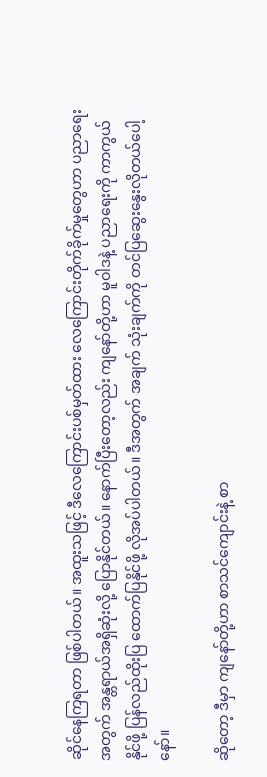ဆိုင်နေကြရတာ ဖြစ်ပါတယ်။ အထူးသဖြင့် ဒီလေကြောင်းပစ်မှတ်ထား လေကြောင်းတိုက်ခိုက်မှုတွေဟာ ပညာရေးအတွက် အန္တရာယ်အရှိဆုံးလို့ ပြောနိုင်တယ်။ နောက်ပြီးတော့လည်း ကျနော်တို့ဟာ မူဝါဒနဲ့ ပညာရေးကို ကာကွယ်နိုင်ဖို့ ပြန်လည်ထိုးပြ ထောက်ပြနိုင်ဖို့ လိုအပ်ပါတယ်။ ဒီအတွက် အချက် သုံးချက်ကို တင်ပြဆွေးနွေးလိုတယ်ပေါ့နော်။

ဆိုတော့ ဒီမှာ ကျနော်တို့ဟာ စာသင်ကျောင်းနဲ့ စာ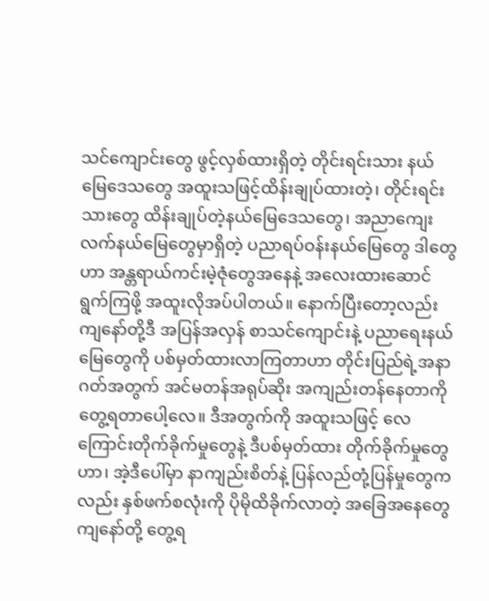သင်ကျောင်းတွေ ဖွင့်လှစ်ထားရှိတဲ့ တိုင်းရင်းသား နယ်မြေဒေသတွေ အထူးသဖြင့်ထိန်းချုပ်ထားတဲ့၊ တိုင်းရင်းသားတွေ ထိန်းချုပ်တဲ့နယ်မြေဒေသတွေ၊ အညာကျေးလက်နယ်မြေတွေမှာရှိတဲ့ ပညာရပ်ဝန်းနယ်မြေတွေ ဒါတွေဟာ အန္တရာယ်ကင်းမဲ့ဇုံတွေအနေနဲ့ အလေးထားဆောင်ရွက်ကြဖို့ အထူးလိုအပ်ပါတယ်။ နောက်ပြီးတော့လည်း ကျနော်တို့ဒီ အပြန်အလှန် စာသင်ကျောင်းနဲ့ ပညာရေးနယ်မြေတွေကို ပစ်မှတ်ထားလာကြတာဟာ တိုင်းပြည်ရဲ့အနာဂတ်အတွက် အင်မတန်အရုပ်ဆိုး အကျည်းတန်နေတာကို တွေ့ရတာပေါ့လေ။ ဒီအတွက်ကို အထူးသဖြင့် လေကြောင်းတိုက်ခိုက်မှုတွေနဲ့ ဒီပစ်မှတ်ထား တိုက်ခိုက်မှုတွေဟာ၊ အဲ့ဒီပေါ်မှာ နာကျည်းစိတ်နဲ့ ပြန်လည်တုံ့ပြန်မှုတွေကလည်း နှစ်ဖက်စလုံးကို ပိုမိုထိခိုက်လာတဲ့ အခြေအနေတွေ ကျနော်တို့ တွေ့ရ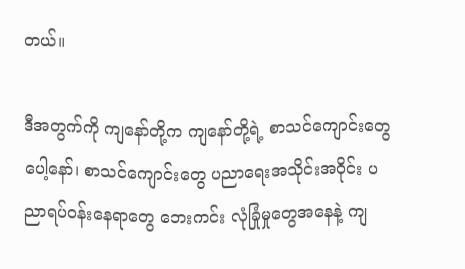တယ်။

ဒီအတွက်ကို ကျနော်တို့က ကျနော်တို့ရဲ့ စာသင်ကျောင်းတွေပေါ့နော်၊ စာသင်ကျောင်းတွေ ပညာရေးအသိုင်းအဝိုင်း ပညာရပ်ဝန်းနေရာတွေ ဘေးကင်း လုံခြုံမှုတွေအနေနဲ့ ကျ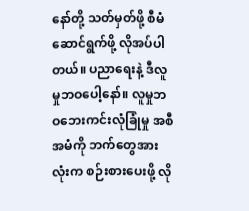နော်တို့ သတ်မှတ်ဖို့ စီမံဆောင်ရွက်ဖို့ လိုအပ်ပါတယ်။ ပညာရေးနဲ့ ဒီလူမှုဘဝပေါ့နော်။ လူမှုဘဝဘေးကင်းလုံခြုံမှု အစီအမံကို ဘက်တွေအားလုံးက စဉ်းစားပေးဖို့ လို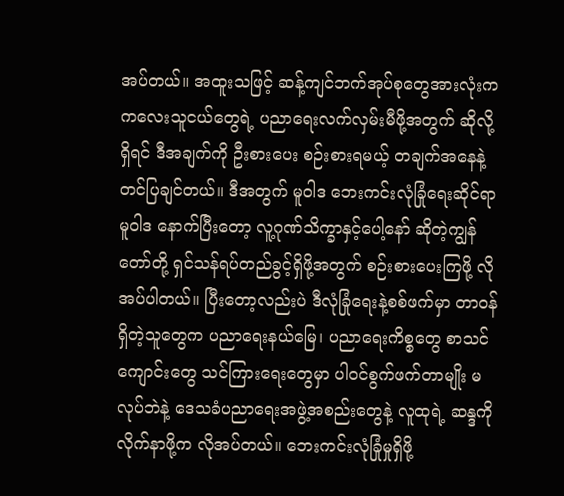အပ်တယ်။ အထူးသဖြင့် ဆန့်ကျင်ဘက်အုပ်စုတွေအားလုံးက ကလေးသူငယ်တွေရဲ့ ပညာရေးလက်လှမ်းမီဖို့အတွက် ဆိုလို့ရှိရင် ဒီအချက်ကို ဦးစားပေး စဉ်းစားရမယ့် တချက်အနေနဲ့ တင်ပြချင်တယ်။ ဒီအတွက် မူဝါဒ ဘေးကင်းလုံခြုံရေးဆိုင်ရာမူဝါဒ နောက်ပြီးတော့ လူ့ဂုဏ်သိက္ခာနှင့်ပေါ့နော် ဆိုတဲ့ကျွန်တော်တို့ ရှင်သန်ရပ်တည်ခွင့်ရှိဖို့အတွက် စဉ်းစားပေးကြဖို့ လိုအပ်ပါတယ်။ ပြီးတော့လည်းပဲ ဒီလုံခြုံရေးနဲ့စစ်ဖက်မှာ တာဝန်ရှိတဲ့သူတွေက ပညာရေးနယ်မြေ၊ ပညာရေးကိစ္စတွေ စာသင်ကျောင်းတွေ သင်ကြားရေးတွေမှာ ပါဝင်စွက်ဖက်တာမျိုး မလုပ်ဘဲနဲ့ ဒေသခံပညာရေးအဖွဲ့အစည်းတွေနဲ့ လူထုရဲ့ ဆန္ဒကိုလိုက်နာဖို့က လိုအပ်တယ်။ ဘေးကင်းလုံခြုံမှုရှိဖို့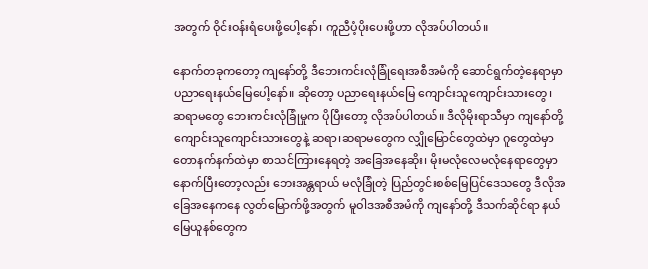အတွက် ဝိုင်းဝန်းရံပေးဖို့ပေါ့နော်၊ ကူညီပံ့ပိုးပေးဖို့ဟာ လိုအပ်ပါတယ်။

နောက်တခုကတော့ ကျနော်တို့ ဒီဘေးကင်းလုံခြုံရေးအစီအမံကို ဆောင်ရွက်တဲ့နေရာမှာ ပညာရေးနယ်မြေပေါ့နော်။ ဆိုတော့ ပညာရေးနယ်မြေ ကျောင်းသူကျောင်းသားတွေ၊ ဆရာမတွေ ဘေးကင်းလုံခြုံမှုက ပိုပြီးတော့ လိုအပ်ပါတယ်။ ဒီလိုမိုးရာသီမှာ ကျနော်တို့ ကျောင်းသူကျောင်းသားတွေနဲ့ ဆရာ၊ဆရာမတွေက လျှိုမြောင်တွေထဲမှာ ဂူတွေထဲမှာ တောနက်နက်ထဲမှာ စာသင်ကြားနေရတဲ့ အခြေအနေဆိုး၊ မိုးမလုံလေမလုံနေရာတွေမှာ နောက်ပြီးတော့လည်း ဘေးအန္တရာယ် မလုံခြုံတဲ့ ပြည်တွင်းစစ်မြေပြင်ဒေသတွေ ဒီလိုအခြေအနေကနေ လွတ်မြောက်ဖို့အတွက် မူဝါဒအစီအမံကို ကျနော်တို့ ဒီသက်ဆိုင်ရာ နယ်မြေယူနစ်တွေက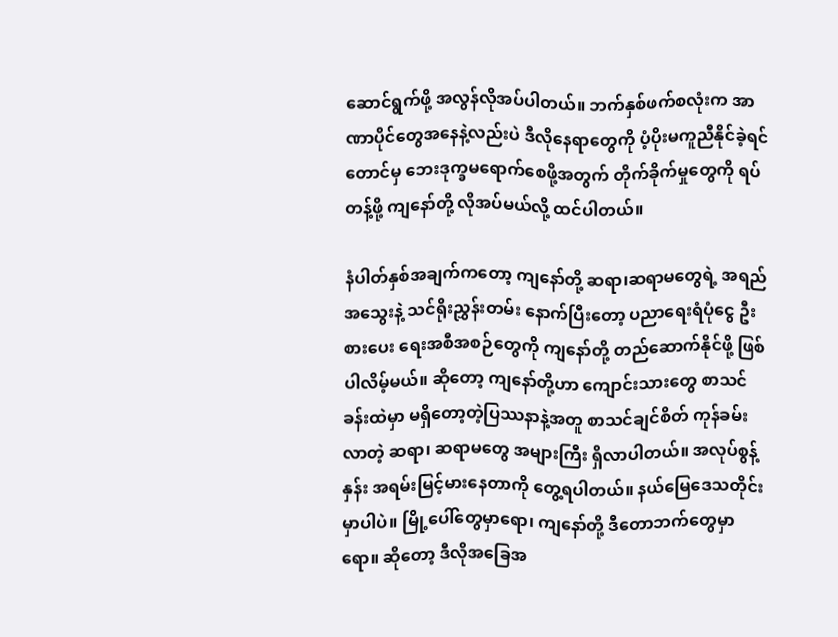ဆောင်ရွက်ဖို့ အလွန်လိုအပ်ပါတယ်။ ဘက်နှစ်ဖက်စလုံးက အာဏာပိုင်တွေအနေနဲ့လည်းပဲ ဒီလိုနေရာတွေကို ပံ့ပိုးမကူညီနိုင်ခဲ့ရင်တောင်မှ ဘေးဒုက္ခမရောက်စေဖို့အတွက် တိုက်ခိုက်မှုတွေကို ရပ်တန့်ဖို့ ကျနော်တို့ လိုအပ်မယ်လို့ ထင်ပါတယ်။

နံပါတ်နှစ်အချက်ကတော့ ကျနော်တို့ ဆရာ၊ဆရာမတွေရဲ့ အရည်အသွေးနဲ့ သင်ရိုးညွှန်းတမ်း နောက်ပြီးတော့ ပညာရေးရံပုံငွေ ဦးစားပေး ရေးအစီအစဉ်တွေကို ကျနော်တို့ တည်ဆောက်နိုင်ဖို့ ဖြစ်ပါလိမ့်မယ်။ ဆိုတော့ ကျနော်တို့ဟာ ကျောင်းသားတွေ စာသင်ခန်းထဲမှာ မရှိတော့တဲ့ပြဿနာနဲ့အတူ စာသင်ချင်စိတ် ကုန်ခမ်းလာတဲ့ ဆရာ၊ ဆရာမတွေ အများကြီး ရှိလာပါတယ်။ အလုပ်စွန့် နှန်း အရမ်းမြင့်မားနေတာကို တွေ့ရပါတယ်။ နယ်မြေဒေသတိုင်းမှာပါပဲ။ မြို့ပေါ်တွေမှာရော၊ ကျနော်တို့ ဒီတောဘက်တွေမှာရော။ ဆိုတော့ ဒီလိုအခြေအ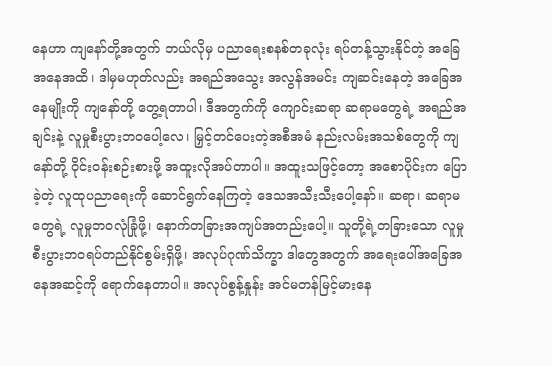နေဟာ ကျနော်တို့အတွက် ဘယ်လိုမှ ပညာရေးစနစ်တခုလုံး ရပ်တန့်သွားနိုင်တဲ့ အခြေအနေအထိ၊ ဒါမှမဟုတ်လည်း အရည်အသွေး အလွန်အမင်း ကျဆင်းနေတဲ့ အခြေအနေမျိုးကို ကျနော်တို့ တွေ့ရတာပါ၊ ဒီအတွက်ကို ကျောင်းဆရာ ဆရာမတွေရဲ့ အရည်အချင်းနဲ့ လူမှုစီးပွားဘဝပေါ့လေ၊ မြှင့်တင်ပေးတဲ့အစီအမံ နည်းလမ်းအသစ်တွေကို ကျနော်တို့ ဝိုင်းဝန်းစဉ်းစားဖို့ အထူးလိုအပ်တာပါ။ အထူးသဖြင့်တော့ အစောပိုင်းက ပြောခဲ့တဲ့ လူထုပညာရေးကို ဆောင်ရွက်နေကြတဲ့ ဒေသအသီးသီးပေါ့နော်။ ဆရာ၊ ဆရာမတွေရဲ့ လူမှုဘဝလုံခြုံဖို့၊ နောက်တခြားအကျပ်အတည်းပေါ့။ သူတို့ရဲ့တခြားသော လူမှုစီးပွားဘဝရပ်တည်နိုင်စွမ်းရှိဖို့၊ အလုပ်ဂုဏ်သိက္ခာ ဒါတွေအတွက် အရေးပေါ်အခြေအနေအဆင့်ကို ရောက်နေတာပါ။ အလုပ်စွန့်နှုန်း အင်မတန်မြင့်မားနေ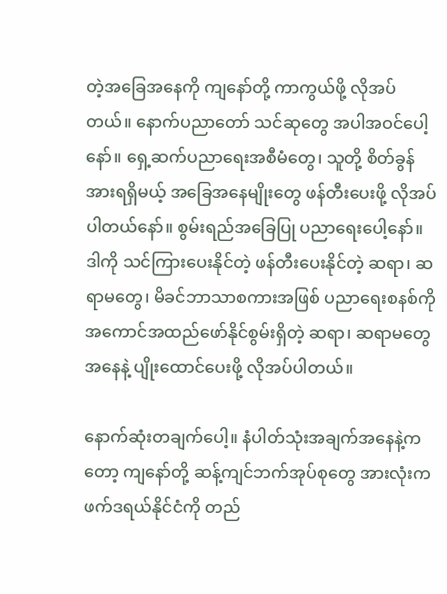တဲ့အခြေအနေကို ကျနော်တို့ ကာကွယ်ဖို့ လိုအပ်တယ်။ နောက်ပညာတော် သင်ဆုတွေ အပါအဝင်ပေါ့နော်။ ရှေ့ဆက်ပညာရေးအစီမံတွေ၊ သူတို့ စိတ်ခွန်အားရရှိမယ့် အခြေအနေမျိုးတွေ ဖန်တီးပေးဖို့ လိုအပ်ပါတယ်နော်။ စွမ်းရည်အခြေပြု ပညာရေးပေါ့နော်။ ဒါကို သင်ကြားပေးနိုင်တဲ့ ဖန်တီးပေးနိုင်တဲ့ ဆရာ၊ ဆရာမတွေ၊ မိခင်ဘာသာစကားအဖြစ် ပညာရေးစနစ်ကို အကောင်အထည်ဖော်နိုင်စွမ်းရှိတဲ့ ဆရာ၊ ဆရာမတွေအနေနဲ့ ပျိုးထောင်ပေးဖို့ လိုအပ်ပါတယ်။

နောက်ဆုံးတချက်ပေါ့။ နံပါတ်သုံးအချက်အနေနဲ့ကတော့ ကျနော်တို့ ဆန့်ကျင်ဘက်အုပ်စုတွေ အားလုံးက ဖက်ဒရယ်နိုင်ငံကို တည်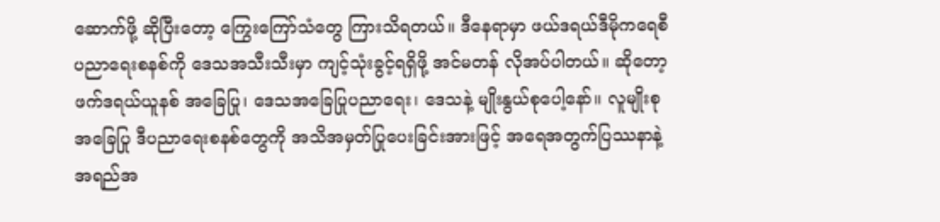ဆောက်ဖို့ ဆိုပြီးတော့ ကြွေးကြော်သံတွေ ကြားသိရတယ်။ ဒီနေရာမှာ ဖယ်ဒရယ်ဒီမိုကရေစီ ပညာရေးစနစ်ကို ဒေသအသီးသီးမှာ ကျင့်သုံးခွင့်ရရှိဖို့ အင်မတန် လိုအပ်ပါတယ်။ ဆိုတော့ ဖက်ဒရယ်ယူနစ် အခြေပြု၊ ဒေသအခြေပြုပညာရေး၊ ဒေသနဲ့ မျိုးနွယ်စုပေါ့နော်။ လူမျိုးစုအခြေပြု ဒီပညာရေးစနစ်တွေကို အသိအမှတ်ပြုပေးခြင်းအားဖြင့် အရေအတွက်ပြဿနာနဲ့ အရည်အ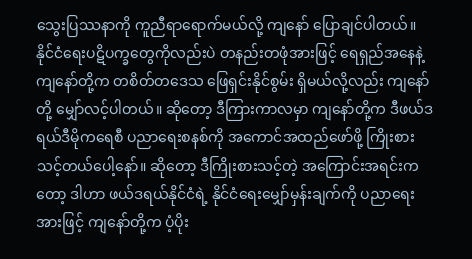သွေးပြဿနာကို ကူညီရာရောက်မယ်လို့ ကျနော် ပြောချင်ပါတယ်။ နိုင်ငံရေးပဋိပက္ခတွေကိုလည်းပဲ တနည်းတဖုံအားဖြင့် ရေရှည်အနေနဲ့ ကျနော်တို့က တစိတ်တဒေသ ဖြေရှင်းနိုင်စွမ်း ရှိမယ်လို့လည်း ကျနော်တို့ မျှော်လင့်ပါတယ်။ ဆိုတော့ ဒီကြားကာလမှာ ကျနော်တို့က ဒီဖယ်ဒရယ်ဒီမိုကရေစီ ပညာရေးစနစ်ကို အကောင်အထည်ဖော်ဖို့ ကြိုးစားသင့်တယ်ပေါ့နော်။ ဆိုတော့ ဒီကြိုးစားသင့်တဲ့ အကြောင်းအရင်းကတော့ ဒါဟာ ဖယ်ဒရယ်နိုင်ငံရဲ့ နိုင်ငံရေးမျှော်မှန်းချက်ကို ပညာရေးအားဖြင့် ကျနော်တို့က ပံ့ပိုး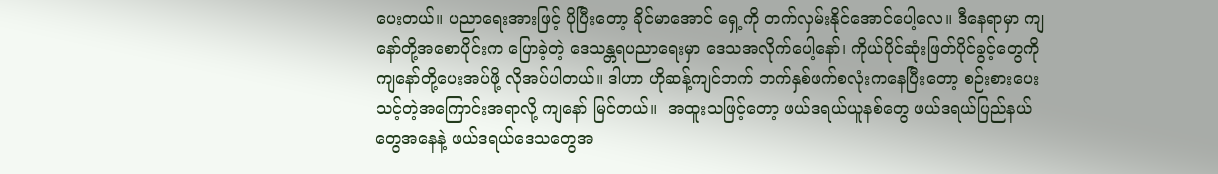ပေးတယ်။ ပညာရေးအားဖြင့် ပိုပြီးတော့ ခိုင်မာအောင် ရှေ့ကို တက်လှမ်းနိုင်အောင်ပေါ့လေ။ ဒီနေရာမှာ ကျနော်တို့အစောပိုင်းက ပြောခဲ့တဲ့ ဒေသန္တရပညာရေးမှာ ဒေသအလိုက်ပေါ့နော်၊ ကိုယ်ပိုင်ဆုံးဖြတ်ပိုင်ခွင့်တွေကို ကျနော်တို့ပေးအပ်ဖို့ လိုအပ်ပါတယ်။ ဒါဟာ ဟိုဆန့်ကျင်ဘက် ဘက်နှစ်ဖက်စလုံးကနေပြီးတော့ စဉ်းစားပေးသင့်တဲ့အကြောင်းအရာလို့ ကျနော် မြင်တယ်။  အထူးသဖြင့်တော့ ဖယ်ဒရယ်ယူနစ်တွေ ဖယ်ဒရယ်ပြည်နယ်တွေအနေနဲ့ ဖယ်ဒရယ်ဒေသတွေအ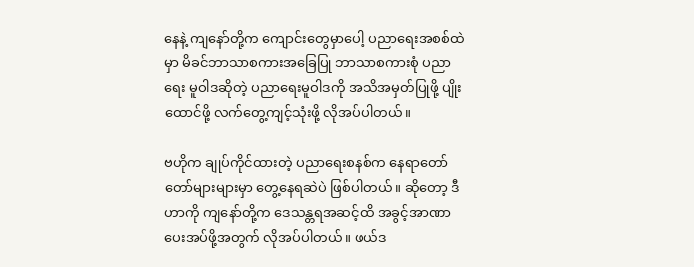နေနဲ့ ကျနော်တို့က ကျောင်းတွေမှာပေါ့ ပညာရေးအစစ်ထဲမှာ မိခင်ဘာသာစကားအခြေပြု ဘာသာစကားစုံ ပညာရေး မူဝါဒဆိုတဲ့ ပညာရေးမူဝါဒကို အသိအမှတ်ပြုဖို့ ပျိုးထောင်ဖို့ လက်တွေ့ကျင့်သုံးဖို့ လိုအပ်ပါတယ်။

ဗဟိုက ချုပ်ကိုင်ထားတဲ့ ပညာရေးစနစ်က နေရာတော်တော်များများမှာ တွေ့နေရဆဲပဲ ဖြစ်ပါတယ်။ ဆိုတော့ ဒီဟာကို ကျနော်တို့က ဒေသန္တရအဆင့်ထိ အခွင့်အာဏာပေးအပ်ဖို့အတွက် လိုအပ်ပါတယ်။ ဖယ်ဒ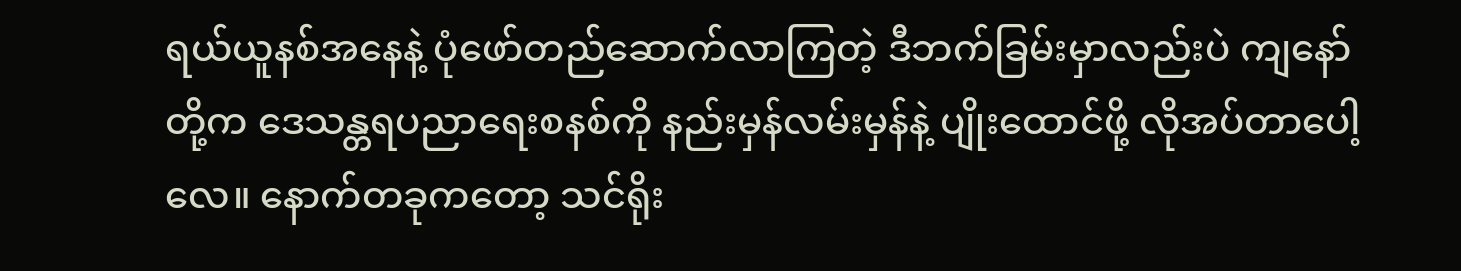ရယ်ယူနစ်အနေနဲ့ ပုံဖော်တည်ဆောက်လာကြတဲ့ ဒီဘက်ခြမ်းမှာလည်းပဲ ကျနော်တို့က ဒေသန္တရပညာရေးစနစ်ကို နည်းမှန်လမ်းမှန်နဲ့ ပျိုးထောင်ဖို့ လိုအပ်တာပေါ့လေ။ နောက်တခုကတော့ သင်ရိုး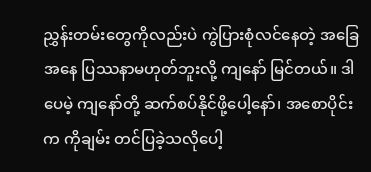ညွှန်းတမ်းတွေကိုလည်းပဲ ကွဲပြားစုံလင်နေတဲ့ အခြေအနေ ပြဿနာမဟုတ်ဘူးလို့ ကျနော် မြင်တယ်။ ဒါပေမဲ့ ကျနော်တို့ ဆက်စပ်နိုင်ဖို့ပေါ့နော်၊ အစောပိုင်းက ကိုချမ်း တင်ပြခဲ့သလိုပေါ့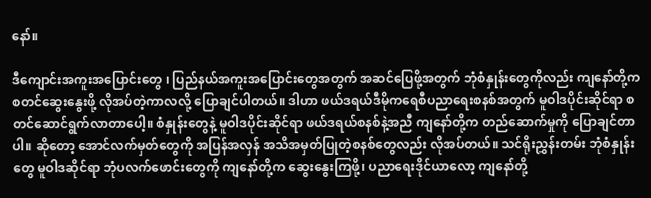နော်။

ဒီကျောင်းအကူးအပြောင်းတွေ ၊ ပြည်နယ်အကူးအပြောင်းတွေအတွက် အဆင်ပြေဖို့အတွက် ဘုံစံနှုန်းတွေကိုလည်း ကျနော်တို့က စတင်ဆွေးနွေးဖို့ လိုအပ်တဲ့ကာလလို့ ပြောချင်ပါတယ်။ ဒါဟာ ဖယ်ဒရယ်ဒီမိုကရေစီပညာရေးစနစ်အတွက် မူဝါဒပိုင်းဆိုင်ရာ စတင်ဆောင်ရွက်လာတာပေါ့။ စံနှုန်းတွေနဲ့ မူဝါဒပိုင်းဆိုင်ရာ ဖယ်ဒရယ်စနစ်နဲ့အညီ ကျနော်တို့က တည်ဆောက်မှုကို ပြောချင်တာပါ။ ဆိုတော့ အောင်လက်မှတ်တွေကို အပြန်အလှန် အသိအမှတ်ပြုတဲ့စနစ်တွေလည်း လိုအပ်တယ်။ သင်ရိုးညွှန်းတမ်း ဘုံစံနှုန်းတွေ မူဝါဒဆိုင်ရာ ဘုံပလက်ဖောင်းတွေကို ကျနော်တို့က ဆွေးနွေးကြဖို့၊ ပညာရေးဒိုင်ယာလော့ ကျနော်တို့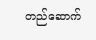တည်ဆောက်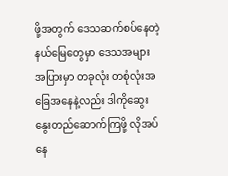ဖို့အတွက် ဒေသဆက်စပ်နေတဲ့ နယ်မြေတွေမှာ ဒေသအများအပြားမှာ တခုလုံး တစုံလုံးအခြေအနေနဲ့လည်း ဒါကိုဆွေးနွေးတည်ဆောက်ကြဖို့ လိုအပ်နေ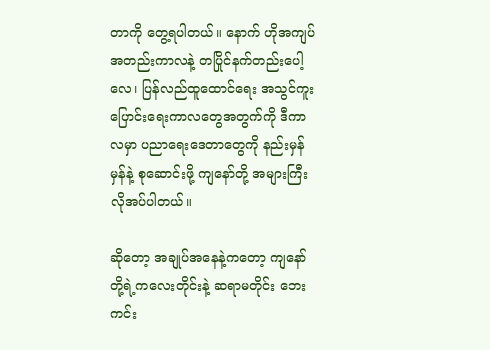တာကို တွေ့ရပါတယ်။ နောက် ဟိုအကျပ်အတည်းကာလနဲ့ တပြိုင်နက်တည်းပေါ့လေ၊ ပြန်လည်ထူထောင်ရေး အသွင်ကူးပြောင်းရေးကာလတွေအတွက်ကို ဒီကာလမှာ ပညာရေးဒေတာတွေကို နည်းမှန်မှန်နဲ့ စုဆောင်းဖို့ ကျနော်တို့ အများကြီးလိုအပ်ပါတယ်။

ဆိုတော့ အချုပ်အနေနဲ့ကတော့ ကျနော်တို့ရဲ့ကလေးတိုင်းနဲ့ ဆရာမတိုင်း ဘေးကင်း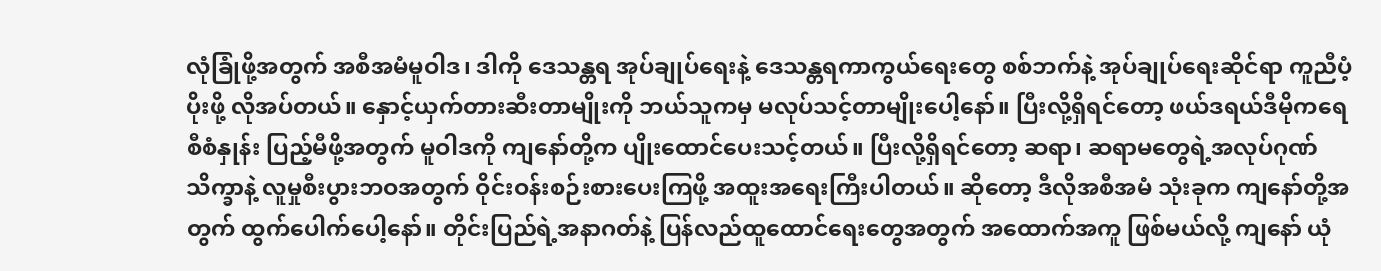လုံခြုံဖို့အတွက် အစီအမံမူဝါဒ၊ ဒါကို ဒေသန္တရ အုပ်ချုပ်ရေးနဲ့ ဒေသန္တရကာကွယ်ရေးတွေ စစ်ဘက်နဲ့ အုပ်ချုပ်ရေးဆိုင်ရာ ကူညီပံ့ပိုးဖို့ လိုအပ်တယ်။ နှောင့်ယှက်တားဆီးတာမျိုးကို ဘယ်သူကမှ မလုပ်သင့်တာမျိုးပေါ့နော်။ ပြီးလို့ရှိရင်တော့ ဖယ်ဒရယ်ဒီမိုကရေစီစံနှုန်း ပြည့်မီဖို့အတွက် မူဝါဒကို ကျနော်တို့က ပျိုးထောင်ပေးသင့်တယ်။ ပြီးလို့ရှိရင်တော့ ဆရာ၊ ဆရာမတွေရဲ့အလုပ်ဂုဏ်သိက္ခာနဲ့ လူမှုစီးပွားဘဝအတွက် ဝိုင်းဝန်းစဉ်းစားပေးကြဖို့ အထူးအရေးကြီးပါတယ်။ ဆိုတော့ ဒီလိုအစီအမံ သုံးခုက ကျနော်တို့အတွက် ထွက်ပေါက်ပေါ့နော်။ တိုင်းပြည်ရဲ့အနာဂတ်နဲ့ ပြန်လည်ထူထောင်ရေးတွေအတွက် အထောက်အကူ ဖြစ်မယ်လို့ ကျနော် ယုံ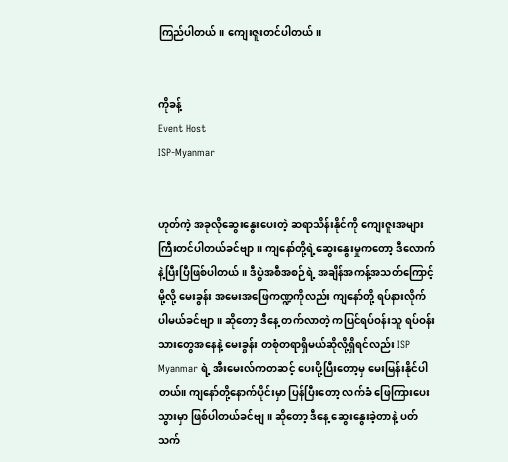ကြည်ပါတယ်။ ကျေးဇူးတင်ပါတယ်။


ကိုခန့်
Event Host
ISP-Myanmar


ဟုတ်ကဲ့ အခုလိုဆွေးနွေးပေးတဲ့ ဆရာသိန်းနိုင်ကို ကျေးဇူးအများကြီးတင်ပါတယ်ခင်ဗျာ။ ကျနော်တို့ရဲ့ဆွေးနွေးမှုကတော့ ဒီလောက်နဲ့ပြီးပြီဖြစ်ပါတယ်။ ဒီပွဲအစီအစဉ်ရဲ့ အချိန်အကန့်အသတ်ကြောင့်မို့လို့ မေးခွန်း အမေးအဖြေကဏ္ဍကိုလည်း ကျနော်တို့ ရပ်နားလိုက်ပါမယ်ခင်ဗျာ။ ဆိုတော့ ဒီနေ့ တက်လာတဲ့ ကပြင်ရပ်ဝန်းသူ ရပ်ဝန်းသားတွေအနေနဲ့ မေးခွန်း တစုံတရာရှိမယ်ဆိုလို့ရှိရင်လည်း ISP Myanmar ရဲ့ အီးမေးလ်ကတဆင့် ပေးပို့ပြီးတော့မှ မေးမြန်းနိုင်ပါတယ်။ ကျနော်တို့နောက်ပိုင်းမှာ ပြန်ပြီးတော့ လက်ခံ ဖြေကြားပေးသွားမှာ ဖြစ်ပါတယ်ခင်ဗျ။ ဆိုတော့ ဒီနေ့ ဆွေးနွေးခဲ့တာနဲ့ ပတ်သက်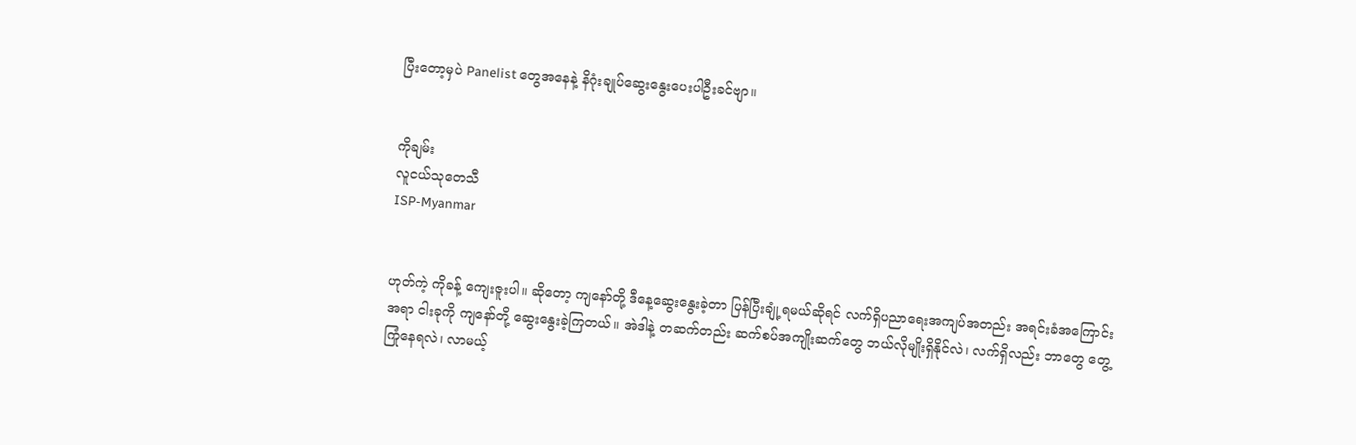ပြီးတော့မှပဲ Panelist တွေအနေနဲ့ နိဂုံးချုပ်ဆွေးနွေးပေးပါဦးခင်ဗျာ။


ကိုချမ်း
လူငယ်သုတေသီ
ISP-Myanmar


ဟုတ်ကဲ့ ကိုခန့် ကျေးဇူးပါ။ ဆိုတော့ ကျနော်တို့ ဒီနေ့ဆွေးနွေးခဲ့တာ ပြန်ပြီးချုံ့ရမယ်ဆိုရင် လက်ရှိပညာရေးအကျပ်အတည်း အရင်းခံအကြောင်းအရာ ငါးခုကို ကျနော်တို့ ဆွေးနွေးခဲ့ကြတယ်။ အဲဒါနဲ့ တဆက်တည်း ဆက်စပ်အကျိုးဆက်တွေ ဘယ်လိုမျိုးရှိနိုင်လဲ၊ လက်ရှိလည်း ဘာတွေ တွေ့ကြုံနေရလဲ၊ လာမယ့်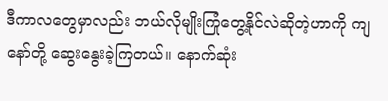ဒီကာလတွေမှာလည်း ဘယ်လိုမျိုးကြုံတွေ့နိုင်လဲဆိုတဲ့ဟာကို ကျနော်တို့ ဆွေးနွေးခဲ့ကြတယ်။ နောက်ဆုံး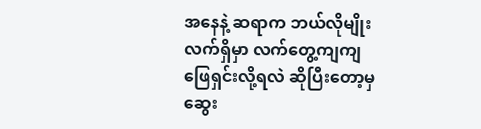အနေနဲ့ ဆရာက ဘယ်လိုမျိုး လက်ရှိမှာ လက်တွေ့ကျကျဖြေရှင်းလို့ရလဲ ဆိုပြီးတော့မှ ဆွေး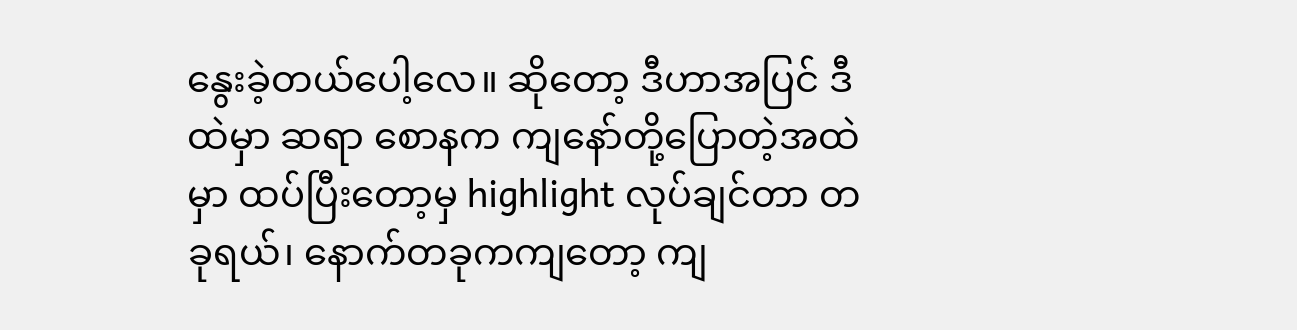နွေးခဲ့တယ်ပေါ့လေ။ ဆိုတော့ ဒီဟာအပြင် ဒီထဲမှာ ဆရာ စောနက ကျနော်တို့ပြောတဲ့အထဲမှာ ထပ်ပြီးတော့မှ highlight လုပ်ချင်တာ တခုရယ်၊ နောက်တခုကကျတော့ ကျ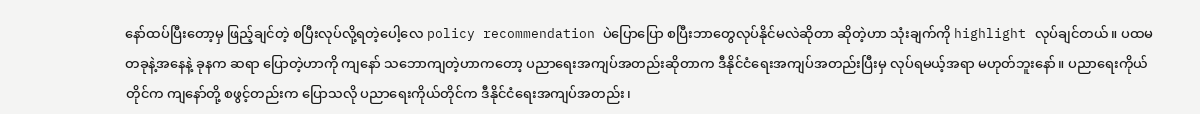နော်ထပ်ပြီးတော့မှ ဖြည့်ချင်တဲ့ စပြီးလုပ်လို့ရတဲ့ပေါ့လေ policy recommendation ပဲပြောပြော စပြီးဘာတွေလုပ်နိုင်မလဲဆိုတာ ဆိုတဲ့ဟာ သုံးချက်ကို highlight လုပ်ချင်တယ်။ ပထမတခုနဲ့အနေနဲ့ ခုနက ဆရာ ပြောတဲ့ဟာကို ကျနော် သဘောကျတဲ့ဟာကတော့ ပညာရေးအကျပ်အတည်းဆိုတာက ဒီနိုင်ငံရေးအကျပ်အတည်းပြီးမှ လုပ်ရမယ့်အရာ မဟုတ်ဘူးနော်။ ပညာရေးကိုယ်တိုင်က ကျနော်တို့ စဖွင့်တည်းက ပြောသလို ပညာရေးကိုယ်တိုင်က ဒီနိုင်ငံရေးအကျပ်အတည်း၊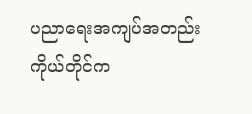ပညာရေးအကျပ်အတည်းကိုယ်တိုင်က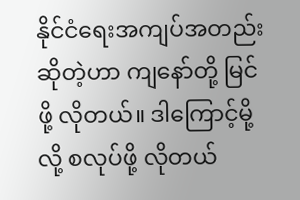နိုင်ငံရေးအကျပ်အတည်းဆိုတဲ့ဟာ ကျနော်တို့ မြင်ဖို့ လိုတယ်။ ဒါကြောင့်မို့လို့ စလုပ်ဖို့ လိုတယ်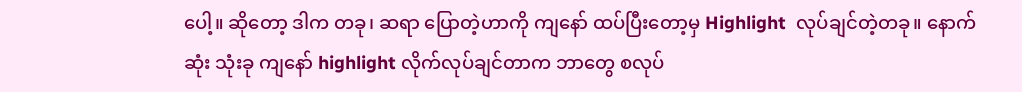ပေါ့။ ဆိုတော့ ဒါက တခု၊ ဆရာ ပြောတဲ့ဟာကို ကျနော် ထပ်ပြီးတော့မှ Highlight  လုပ်ချင်တဲ့တခု။ နောက်ဆုံး သုံးခု ကျနော် highlight လိုက်လုပ်ချင်တာက ဘာတွေ စလုပ်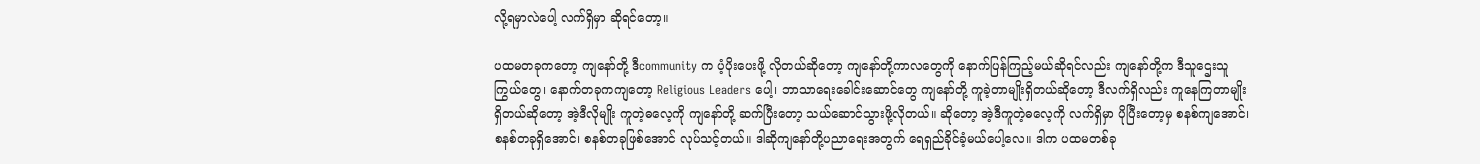လို့ရမှာလဲပေါ့ လက်ရှိမှာ ဆိုရင်တော့။

ပထမတခုကတော့ ကျနော်တို့ ဒီcommunity က ပံ့ပိုးပေးဖို့ လိုတယ်ဆိုတော့ ကျနော်တို့ကာလတွေကို နောက်ပြန်ကြည့်မယ်ဆိုရင်လည်း ကျနော်တို့က ဒီသူဌေးသူကြွယ်တွေ၊ နောက်တခုကကျတော့ Religious Leaders ပေါ့၊ ဘာသာရေးခေါင်းဆောင်တွေ ကျနော်တို့ ကူခဲ့တာမျိုးရှိတယ်ဆိုတော့ ဒီလက်ရှိလည်း ကူနေကြတာမျိုး ရှိတယ်ဆိုတော့ အဲ့ဒီလိုမျိုး ကူတဲ့ဓလေ့ကို ကျနော်တို့ ဆက်ပြီးတော့ သယ်ဆောင်သွားဖို့လိုတယ်။ ဆိုတော့ အဲ့ဒီကူတဲ့ဓလေ့ကို လက်ရှိမှာ ပိုပြီးတော့မှ စနစ်ကျအောင်၊ စနစ်တခုရှိအောင်၊ စနစ်တခုဖြစ်အောင် လုပ်သင့်တယ်။ ဒါဆိုကျနော်တို့ပညာရေးအတွက် ရေရှည်ခိုင်ခံ့မယ်ပေါ့လေ။ ဒါက ပထမတစ်ခု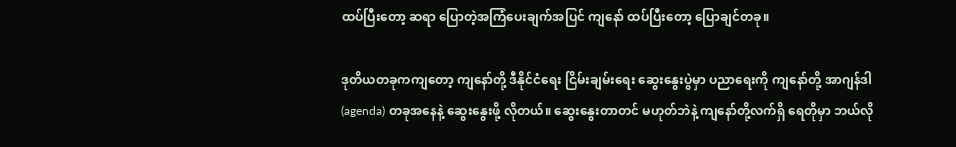ထပ်ပြီးတော့ ဆရာ ပြောတဲ့အကြံပေးချက်အပြင် ကျနော် ထပ်ပြီးတော့ ပြောချင်တခု။

ဒုတိယတခုကကျတော့ ကျနော်တို့ ဒီနိုင်ငံရေး ငြိမ်းချမ်းရေး ဆွေးနွေးပွဲမှာ ပညာရေးကို ကျနော်တို့ အာဂျန်ဒါ (agenda) တခုအနေနဲ့ ဆွေးနွေးဖို့ လိုတယ်။ ဆွေးနွေးတာတင် မဟုတ်ဘဲနဲ့ ကျနော်တို့လက်ရှိ ရေတိုမှာ ဘယ်လို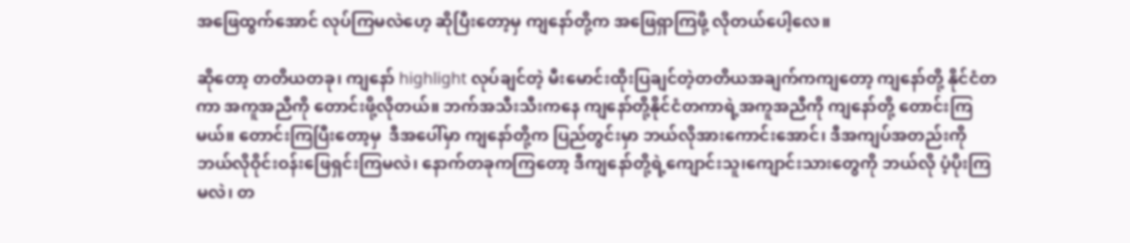အဖြေထွက်အောင် လုပ်ကြမလဲဟေ့ ဆိုပြီးတော့မှ ကျနော်တို့က အဖြေရှာကြဖို့ လိုတယ်ပေါ့လေ။

ဆိုတော့ တတိယတခု၊ ကျနော် highlight လုပ်ချင်တဲ့ မီးမောင်းထိုးပြချင်တဲ့တတိယအချက်ကကျတော့ ကျနော်တို့ နိုင်ငံတကာ အကူအညီကို တောင်းဖို့လိုတယ်။ ဘက်အသီးသီးကနေ ကျနော်တို့နိုင်ငံတကာရဲ့အကူအညီကို ကျနော်တို့ တောင်းကြမယ်။ တောင်းကြပြီးတော့မှ  ဒီအပေါ်မှာ ကျနော်တို့က ပြည်တွင်းမှာ ဘယ်လိုအားကောင်းအောင်၊ ဒီအကျပ်အတည်းကို ဘယ်လိုဝိုင်းဝန်းဖြေရှင်းကြမလဲ၊ နောက်တခုကကြတော့ ဒီကျနော်တို့ရဲ့ကျောင်းသူ၊ကျောင်းသားတွေကို ဘယ်လို ပံ့ပိုးကြမလဲ၊ တ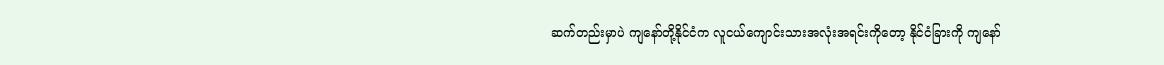ဆက်တည်းမှာပဲ ကျနော်တို့နိုင်ငံက လူငယ်ကျောင်းသားအလုံးအရင်းကိုတော့ နိုင်ငံခြားကို ကျနော်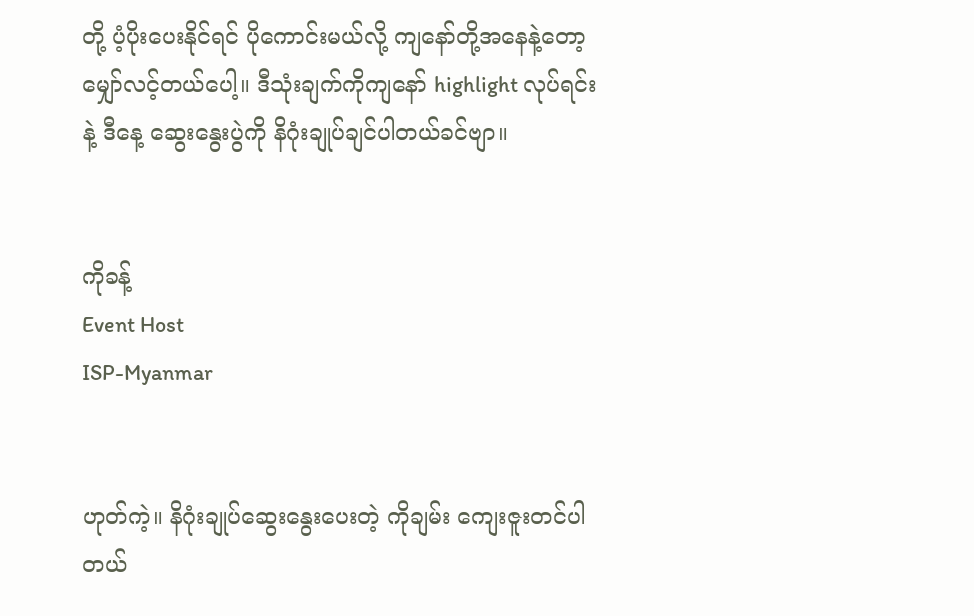တို့ ပံ့ပိုးပေးနိုင်ရင် ပိုကောင်းမယ်လို့ ကျနော်တို့အနေနဲ့တော့ မျှော်လင့်တယ်ပေါ့။ ဒီသုံးချက်ကိုကျနော် highlight လုပ်ရင်းနဲ့ ဒီနေ့ ဆွေးနွေးပွဲကို နိဂုံးချုပ်ချင်ပါတယ်ခင်ဗျာ။


ကိုခန့်
Event Host
ISP-Myanmar


ဟုတ်ကဲ့။ နိဂုံးချုပ်ဆွေးနွေးပေးတဲ့ ကိုချမ်း ကျေးဇူးတင်ပါတယ်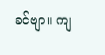ခင်ဗျာ။ ကျ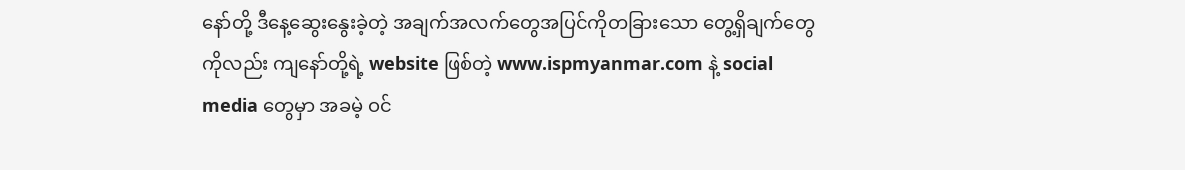နော်တို့ ဒီနေ့ဆွေးနွေးခဲ့တဲ့ အချက်အလက်တွေအပြင်ကိုတခြားသော တွေ့ရှိချက်တွေကိုလည်း ကျနော်တို့ရဲ့ website ဖြစ်တဲ့ www.ispmyanmar.com နဲ့ social media တွေမှာ အခမဲ့ ဝင်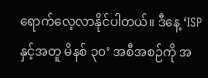ရောက်လေ့လာနိုင်ပါတယ်။ ဒီနေ့ ‘ISP နှင့်အတူ မိနစ် ၃၀’ အစီအစဉ်ကို အ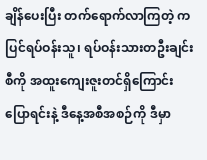ချိန်ပေးပြီး တက်ရောက်လာကြတဲ့ ကပြင်ရပ်ဝန်းသူ၊ ရပ်ဝန်းသားတဦးချင်းစီကို အထူးကျေးဇူးတင်ရှိကြောင်း ပြောရင်းနဲ့ ဒီနေ့အစီအစဉ်ကို ဒီမှာ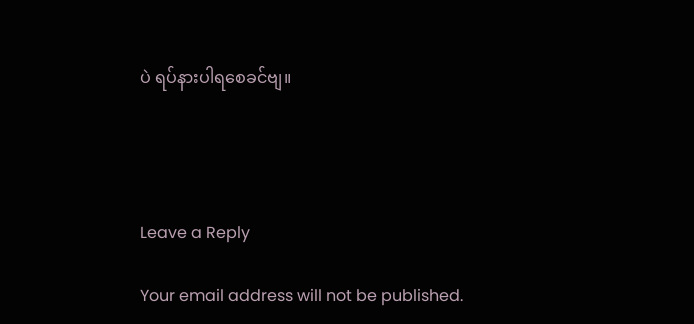ပဲ ရပ်နားပါရစေခင်ဗျ။




Leave a Reply

Your email address will not be published.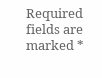Required fields are marked *